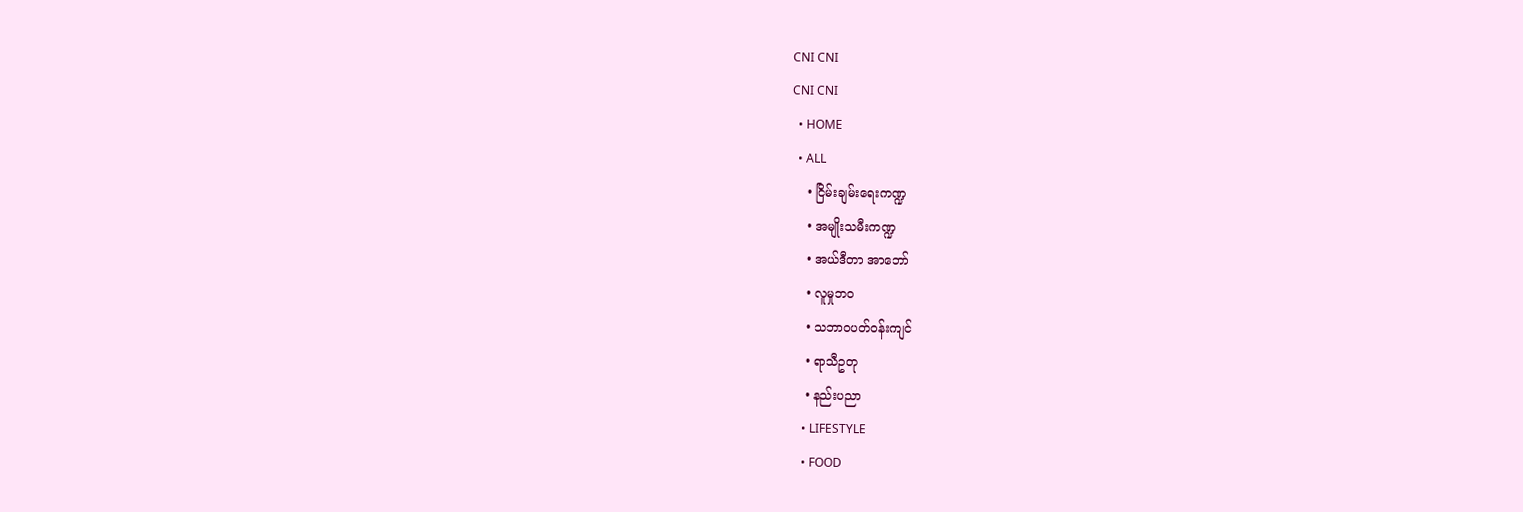CNI CNI
CNI CNI
  • HOME
  • ALL
    • ငြိမ်းချမ်းရေးကဏ္ဍ
    • အမျိုးသမီးကဏ္ဍ
    • အယ်ဒီတာ အာဘော်
    • လူမှုဘဝ
    • သဘာဝပတ်ဝန်းကျင်
    • ရာသီဥတု
    • နည်းပညာ
    • LIFESTYLE
    • FOOD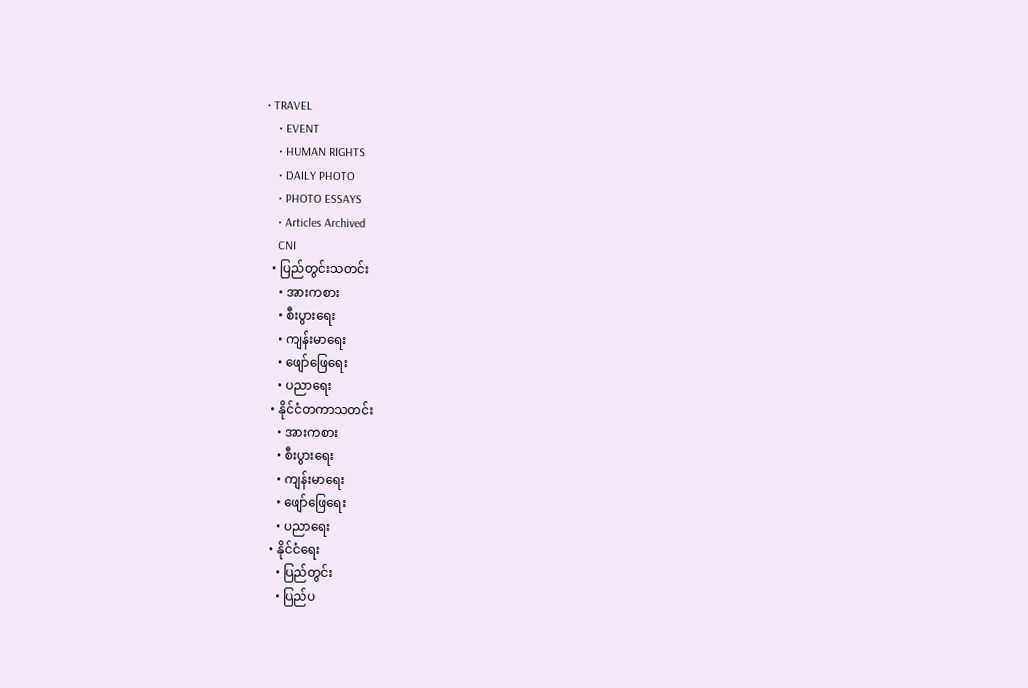• TRAVEL
    • EVENT
    • HUMAN RIGHTS
    • DAILY PHOTO
    • PHOTO ESSAYS
    • Articles Archived
    CNI
  • ပြည်တွင်းသတင်း
    • အားကစား
    • စီးပွားရေး
    • ကျန်းမာရေး
    • ဖျော်ဖြေရေး
    • ပညာရေး
  • နိုင်ငံတကာသတင်း
    • အားကစား
    • စီးပွားရေး
    • ကျန်းမာရေး
    • ဖျော်ဖြေရေး
    • ပညာရေး
  • နိုင်ငံရေး
    • ပြည်တွင်း
    • ပြည်ပ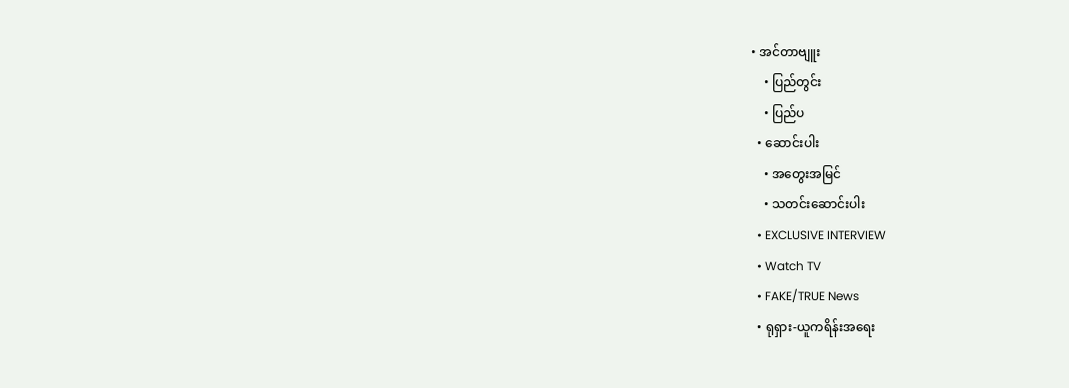• အင်တာဗျူး
    • ပြည်တွင်း
    • ပြည်ပ
  • ဆောင်းပါး
    • အတွေးအမြင်
    • သတင်းဆောင်းပါး
  • EXCLUSIVE INTERVIEW
  • Watch TV
  • FAKE/TRUE News
  • ရုရှား-ယူကရိန်းအရေး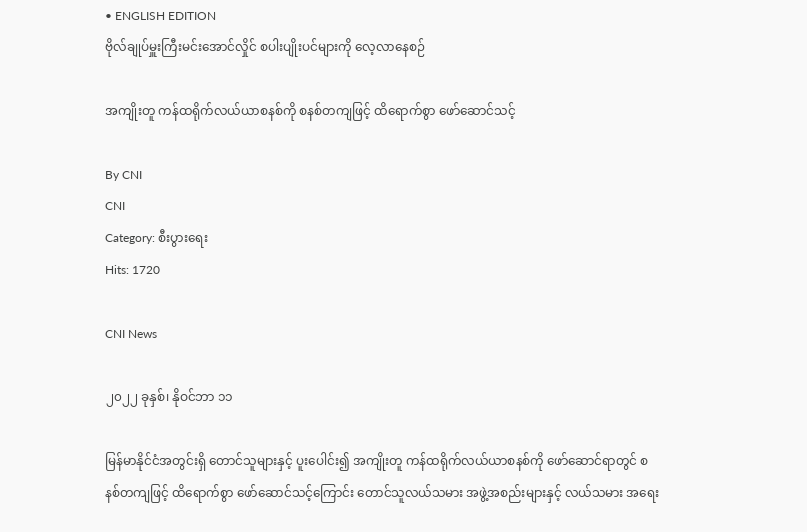• ENGLISH EDITION
ဗိုလ်ချုပ်မှူးကြီးမင်းအောင်လှိုင် စပါးပျိုးပင်များကို လေ့လာနေစဉ်

အကျိုးတူ ကန်ထရိုက်လယ်ယာစနစ်ကို စနစ်တကျဖြင့် ထိရောက်စွာ ဖော်ဆောင်သင့်

By CNI
CNI
Category: စီးပွားရေး
Hits: 1720

CNI News

၂၀၂၂ ခုနှစ်၊ နိုဝင်ဘာ ၁၁

မြန်မာနိုင်ငံအတွင်းရှိ တောင်သူများနှင့် ပူးပေါင်း၍ အကျိုးတူ ကန်ထရိုက်လယ်ယာစနစ်ကို ဖော်ဆောင်ရာတွင် စနစ်တကျဖြင့် ထိရောက်စွာ ဖော်ဆောင်သင့်ကြောင်း တောင်သူလယ်သမား အဖွဲ့အစည်းများနှင့် လယ်သမား အရေး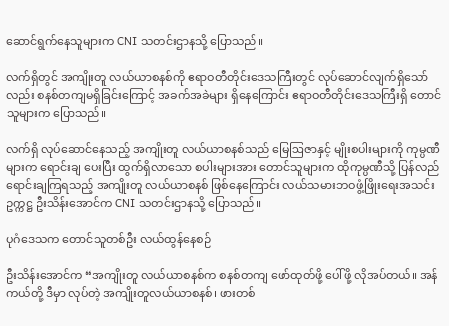ဆောင်ရွက်နေသူများက CNI သတင်းဌာနသို့ ပြောသည်။

လက်ရှိတွင် အကျိုးတူ လယ်ယာစနစ်ကို ဧရာဝတီတိုင်းဒေသကြီးတွင် လုပ်ဆောင်လျက်ရှိသော်လည်း စနစ်တကျမရှိခြင်းကြောင့် အခက်အခဲများ ရှိနေကြောင်း ဧရာဝတီတိုင်းဒေသကြီးရှိ တောင်သူများက ပြောသည်။

လက်ရှိ လုပ်ဆောင်နေသည့် အကျိုးတူ လယ်ယာစနစ်သည် မြေဩဇာနှင့် မျိုးစပါးများကို ကုမ္ပဏီများက ရောင်းချ ပေးပြီး ထွက်ရှိလာသော စပါးများအား တောင်သူများက ထိုကုမ္ပဏီသို့ ပြန်လည်ရောင်းချကြရသည့် အကျိုးတူ လယ်ယာစနစ် ဖြစ်နေကြောင်း လယ်သမားဘဝဖွံ့ဖြိုးရေးအသင်း ဥက္ကဋ္ဌ ဦးသိန်းအောင်က CNI သတင်းဌာနသို့ ပြောသည်။

ပုဂံဒေသက တောင်သူတစ်ဦး လယ်ထွန်နေစဉ်

ဦးသိန်းအောင်က “အကျိုးတူ လယ်ယာစနစ်က စနစ်တကျ ဖော်ထုတ်ဖို့ ပေါ်ဖို့ လိုအပ်တယ်။ အန်ကယ်တို့ ဒီမှာ လုပ်တဲ့ အကျိုးတူလယ်ယာစနစ်၊ ဖားတစ်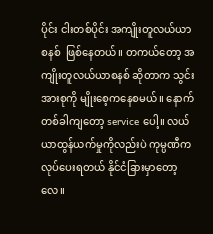ပိုင်း ငါးတစ်ပိုင်း အကျိုးတူလယ်ယာစနစ်  ဖြစ်နေတယ်။ တကယ်တော့ အကျိုးတူလယ်ယာစနစ် ဆိုတာက သွင်းအားစုကို မျိုးစေ့ကနေစမယ်။ နောက်တစ်ခါကျတော့ service ပေါ့။ လယ်ယာထွန်ယက်မှုကိုလည်းပဲ ကုမ္ပဏီက လုပ်ပေးရတယ် နိုင်ငံခြားမှာတော့လေ။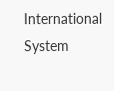International System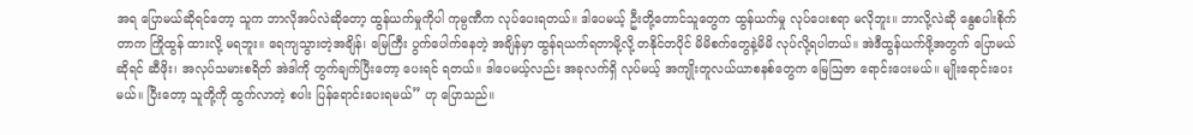အရ ပြောမယ်ဆိုရင်တော့ သူက ဘာလိုအပ်လဲဆိုတော့ ထွန်ယက်မှုကိုပါ ကုမ္ပဏီက လုပ်ပေးရတယ်။ ဒါပေမယ့် ဦးတို့တောင်သူတွေက ထွန်ယက်မှု လုပ်ပေးစရာ မလိုဘူး။ ဘာလို့လဲဆို နွေစပါးစိုက်တာက ကြိုထွန် ထားလို့ မရဘူး။ ရေကျသွားတဲ့အချိန်၊ မြေကြီး ပွက်ပေါက်နေတဲ့ အချိန်မှာ ထွန်ရယက်ရတာမို့လို့ တနိုင်တပိုင် မိမိစက်တွေနဲ့မိမိ လုပ်လို့ရပါတယ်။ အဲဒီထွန်ယက်ဖို့အတွက် ပြောမယ်ဆိုရင် ဆီဖိုး၊ အလုပ်သမားစရိတ် အဲဒါကို တွက်ချက်ပြီးတော့ ပေးရင် ရတယ်။ ဒါပေမယ့်လည်း အခုလက်ရှိ လုပ်မယ့် အကျိုးတူလယ်ယာစနစ်တွေက မြေဩဇာ ရောင်းပေးမယ်။ မျိုးရောင်းပေးမယ်။ ပြီးတော့ သူတို့ကို ထွက်လာတဲ့ စပါး ပြန်ရောင်းပေးရမယ်” ဟု ပြောသည်။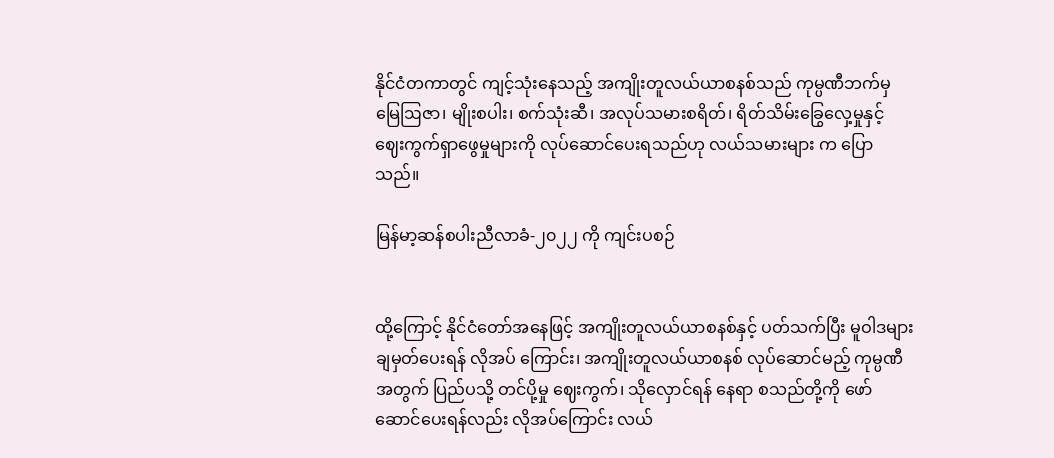နိုင်ငံတကာတွင် ကျင့်သုံးနေသည့် အကျိုးတူလယ်ယာစနစ်သည် ကုမ္ပဏီဘက်မှ မြေဩဇာ၊ မျိုးစပါး၊ စက်သုံးဆီ၊ အလုပ်သမားစရိတ်၊ ရိတ်သိမ်းခြွေလှေ့မှုနှင့် ဈေးကွက်ရှာဖွေမှုများကို လုပ်ဆောင်ပေးရသည်ဟု လယ်သမားများ က ပြောသည်။

မြန်မာ့ဆန်စပါးညီလာခံ-၂၀၂၂ ကို ကျင်းပစဉ်


ထို့ကြောင့် နိုင်ငံတော်အနေဖြင့် အကျိုးတူလယ်ယာစနစ်နှင့် ပတ်သက်ပြီး မူဝါဒများ ချမှတ်ပေးရန် လိုအပ် ကြောင်း၊ အကျိုးတူလယ်ယာစနစ် လုပ်ဆောင်မည့် ကုမ္ပဏီအတွက် ပြည်ပသို့ တင်ပို့မှု ဈေးကွက်၊ သိုလှောင်ရန် နေရာ စသည်တို့ကို ဖော်ဆောင်ပေးရန်လည်း လိုအပ်ကြောင်း လယ်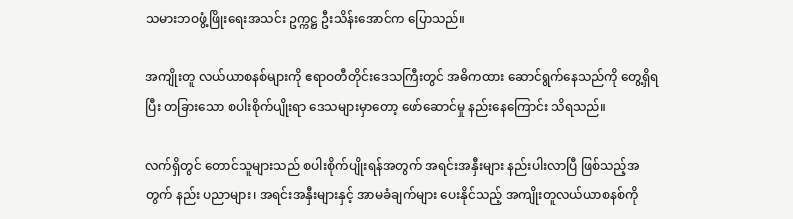သမားဘဝဖွံ့ဖြိုးရေးအသင်း ဥက္ကဋ္ဌ ဦးသိန်းအောင်က ပြောသည်။

အကျိုးတူ လယ်ယာစနစ်များကို ဧရာဝတီတိုင်းဒေသကြီးတွင် အဓိကထား ဆောင်ရွက်နေသည်ကို တွေ့ရှိရပြီး တခြားသော စပါးစိုက်ပျိုးရာ ဒေသများမှာတော့ ဖော်ဆောင်မှု နည်းနေကြောင်း သိရသည်။

လက်ရှိတွင် တောင်သူများသည် စပါးစိုက်ပျိုးရန်အတွက် အရင်းအနှီးများ နည်းပါးလာပြီ ဖြစ်သည့်အတွက် နည်း ပညာများ၊ အရင်းအနှီးများနှင့် အာမခံချက်များ ပေးနိုင်သည့် အကျိုးတူလယ်ယာစနစ်ကို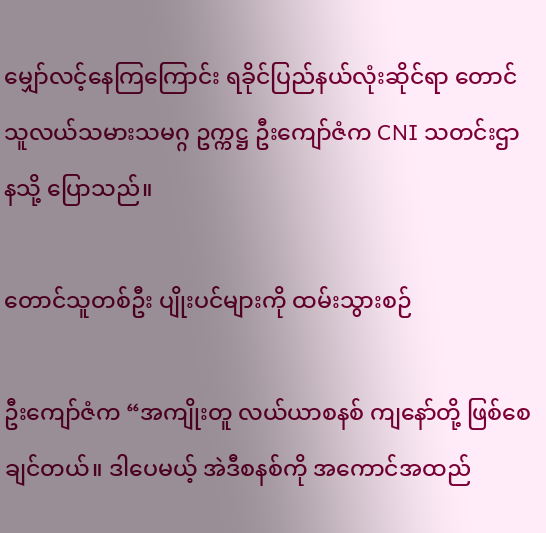မျှော်လင့်နေကြကြောင်း ရခိုင်ပြည်နယ်လုံးဆိုင်ရာ တောင်သူလယ်သမားသမဂ္ဂ ဥက္ကဋ္ဌ ဦးကျော်ဇံက CNI သတင်းဌာနသို့ ပြောသည်။

တောင်သူတစ်ဦး ပျိုးပင်များကို ထမ်းသွားစဉ်

ဦးကျော်ဇံက “အကျိုးတူ လယ်ယာစနစ် ကျနော်တို့ ဖြစ်စေချင်တယ်။ ဒါပေမယ့် အဲဒီစနစ်ကို အကောင်အထည်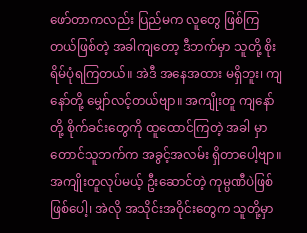ဖော်တာကလည်း ပြည်မက လူတွေ ဖြစ်ကြတယ်ဖြစ်တဲ့ အခါကျတော့ ဒီဘက်မှာ သူတို့ စိုးရိမ်ပုံရကြတယ်။ အဲဒီ အနေအထား မရှိဘူး၊ ကျနော်တို့ မျှော်လင့်တယ်ဗျာ။ အကျိုးတူ ကျနော်တို့ စိုက်ခင်းတွေကို ထူထောင်ကြတဲ့ အခါ မှာ တောင်သူဘက်က အခွင့်အလမ်း ရှိတာပေါ့ဗျာ။ အကျိုးတူလုပ်မယ့် ဦးဆောင်တဲ့ ကုမ္ပဏီပဲဖြစ်ဖြစ်ပေါ့၊ အဲလို အသိုင်းအဝိုင်းတွေက သူတို့မှာ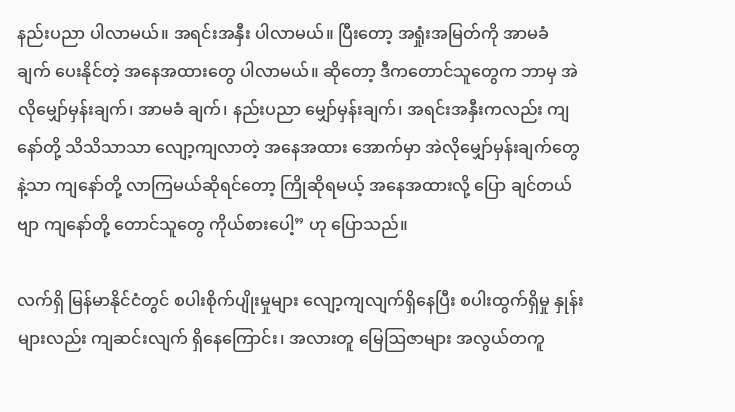နည်းပညာ ပါလာမယ်။ အရင်းအနှီး ပါလာမယ်။ ပြီးတော့ အရှုံးအမြတ်ကို အာမခံ ချက် ပေးနိုင်တဲ့ အနေအထားတွေ ပါလာမယ်။ ဆိုတော့ ဒီကတောင်သူတွေက ဘာမှ အဲလိုမျှော်မှန်းချက်၊ အာမခံ ချက်၊ နည်းပညာ မျှော်မှန်းချက်၊ အရင်းအနှီးကလည်း ကျနော်တို့ သိသိသာသာ လျော့ကျလာတဲ့ အနေအထား အောက်မှာ အဲလိုမျှော်မှန်းချက်တွေနဲ့သာ ကျနော်တို့ လာကြမယ်ဆိုရင်တော့ ကြိုဆိုရမယ့် အနေအထားလို့ ပြော ချင်တယ်ဗျာ ကျနော်တို့ တောင်သူတွေ ကိုယ်စားပေါ့” ဟု ပြောသည်။

လက်ရှိ မြန်မာနိုင်ငံတွင် စပါးစိုက်ပျိုးမှုများ လျော့ကျလျက်ရှိနေပြီး စပါးထွက်ရှိမှု နှုန်းများလည်း ကျဆင်းလျက် ရှိနေကြောင်း၊ အလားတူ မြေဩဇာများ အလွယ်တကူ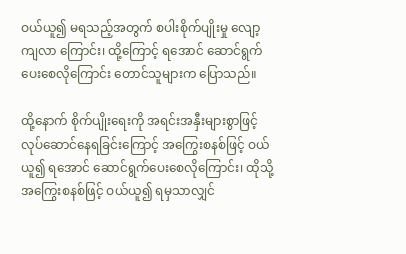ဝယ်ယူ၍ မရသည့်အတွက် စပါးစိုက်ပျိုးမှု လျော့ကျလာ ကြောင်း၊ ထို့ကြောင့် ရအောင် ဆောင်ရွက်ပေးစေလိုကြောင်း တောင်သူများက ပြောသည်။

ထို့နောက် စိုက်ပျိုးရေးကို အရင်းအနှီးများစွာဖြင့် လုပ်ဆောင်နေရခြင်းကြောင့် အကြွေးစနစ်ဖြင့် ဝယ်ယူ၍ ရအောင် ဆောင်ရွက်ပေးစေလိုကြောင်း၊ ထိုသို့ အကြွေးစနစ်ဖြင့် ဝယ်ယူ၍ ရမှသာလျှင်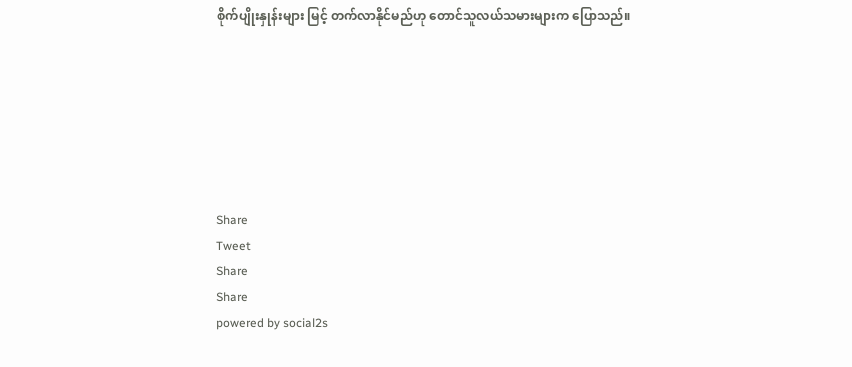စိုက်ပျိုးနှုန်းများ မြင့် တက်လာနိုင်မည်ဟု တောင်သူလယ်သမားများက ပြောသည်။







Share
Tweet
Share
Share
powered by social2s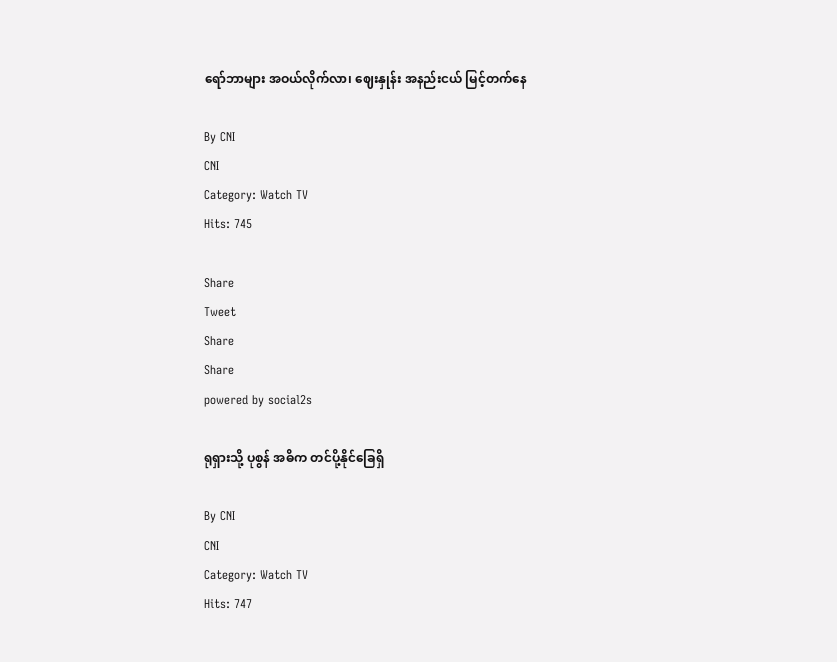ရော်ဘာများ အဝယ်လိုက်လာ၊ ဈေးနှုန်း အနည်းငယ် မြင့်တက်နေ

By CNI
CNI
Category: Watch TV
Hits: 745

Share
Tweet
Share
Share
powered by social2s

ရုရှားသို့ ပုစွန် အဓိက တင်ပို့နိုင်ခြေရှိ

By CNI
CNI
Category: Watch TV
Hits: 747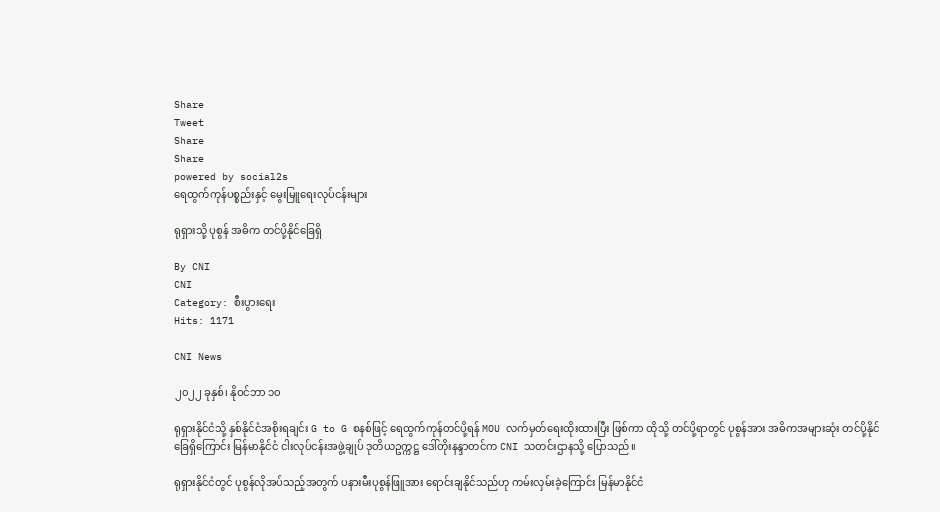Share
Tweet
Share
Share
powered by social2s
ရေထွက်ကုန်ပစ္စည်းနှင့် မွေးမြူရေးလုပ်ငန်းများ

ရုရှားသို့ ပုစွန် အဓိက တင်ပို့နိုင်ခြေရှိ

By CNI
CNI
Category: စီးပွားရေး
Hits: 1171

CNI News

၂၀၂၂ ခုနှစ်၊ နိုဝင်ဘာ ၁၀

ရုရှားနိုင်ငံသို့ နှစ်နိုင်ငံအစိုးရချင်း G to G စနစ်ဖြင့် ရေထွက်ကုန်တင်ပို့ရန် MOU လက်မှတ်ရေးထိုးထားပြီး ဖြစ်ကာ ထိုသို့ တင်ပို့ရာတွင် ပုစွန်အား အဓိကအများဆုံး တင်ပို့နိုင်ခြေရှိကြောင်း မြန်မာနိုင်ငံ ငါးလုပ်ငန်းအဖွဲ့ချုပ် ဒုတိယဥက္ကဋ္ဌ ဒေါ်တိုးနန္ဒာတင်က CNI သတင်းဌာနသို့ ပြောသည်။

ရုရှားနိုင်ငံတွင် ပုစွန်လိုအပ်သည့်အတွက် ပနားမီးပုစွန်ဖြူအား ရောင်းချနိုင်သည်ဟု ကမ်းလှမ်းခဲ့ကြောင်း မြန်မာနိုင်ငံ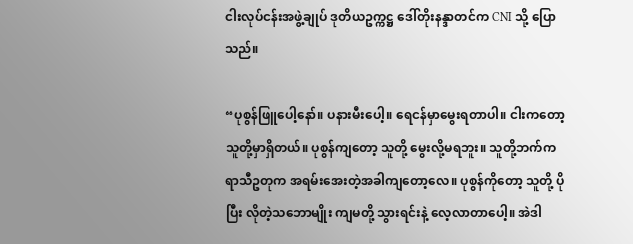ငါးလုပ်ငန်းအဖွဲ့ချုပ် ဒုတိယဥက္ကဋ္ဌ ဒေါ်တိုးနန္ဒာတင်က CNI သို့ ပြောသည်။

“ပုစွန်ဖြူပေါ့နော်။ ပနားမီးပေါ့။ ရေငန်မှာမွေးရတာပါ။ ငါးကတော့ သူတို့မှာရှိတယ်။ ပုစွန်ကျတော့ သူတို့ မွေးလို့မရဘူး။ သူတို့ဘက်က ရာသီဥတုက အရမ်းအေးတဲ့အခါကျတော့လေ။ ပုစွန်ကိုတော့ သူတို့ ပိုပြီး လိုတဲ့သဘောမျိုး ကျမတို့ သွားရင်းနဲ့ လေ့လာတာပေါ့။ အဲဒါ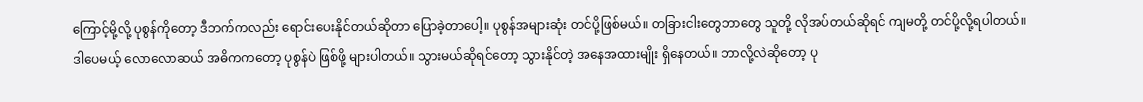ကြောင့်မို့လို့ ပုစွန်ကိုတော့ ဒီဘက်ကလည်း ရောင်းပေးနိုင်တယ်ဆိုတာ ပြောခဲ့တာပေါ့။ ပုစွန်အများဆုံး တင်ပို့ဖြစ်မယ်။ တခြားငါးတွေဘာတွေ သူတို့ လိုအပ်တယ်ဆိုရင် ကျမတို့ တင်ပို့လို့ရပါတယ်။ ဒါပေမယ့် လောလောဆယ် အဓိကကတော့ ပုစွန်ပဲ ဖြစ်ဖို့ များပါတယ်။ သွားမယ်ဆိုရင်တော့ သွားနိုင်တဲ့ အနေအထားမျိုး ရှိနေတယ်။ ဘာလို့လဲဆိုတော့ ပု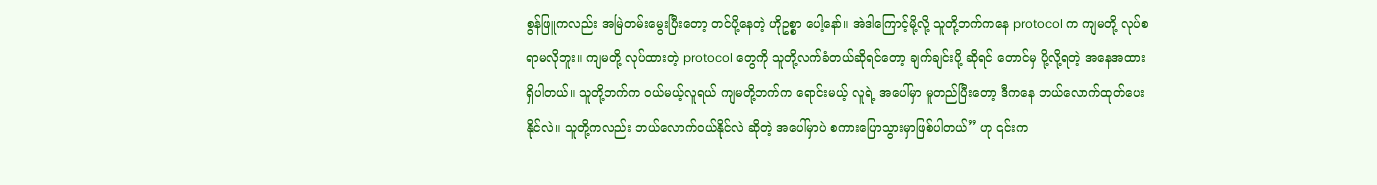စွန်ဖြူကလည်း အမြဲတမ်းမွေးပြီးတော့ တင်ပို့နေတဲ့ ဟိုဥစ္စာ ပေါ့နော်။ အဲဒါကြောင့်မို့လို့ သူတို့ဘက်ကနေ protocol က ကျမတို့ လုပ်စရာမလိုဘူး။ ကျမတို့ လုပ်ထားတဲ့ protocol တွေကို သူတို့လက်ခံတယ်ဆိုရင်တော့ ချက်ချင်းပို့ ဆိုရင် တောင်မှ ပို့လို့ရတဲ့ အနေအထား ရှိပါတယ်။ သူတို့ဘက်က ဝယ်မယ့်လူရယ် ကျမတို့ဘက်က ရောင်းမယ့် လူရဲ့ အပေါ်မှာ မူတည်ပြီးတော့ ဒီကနေ ဘယ်လောက်ထုတ်ပေးနိုင်လဲ။ သူတို့ကလည်း ဘယ်လောက်ဝယ်နိုင်လဲ ဆိုတဲ့ အပေါ်မှာပဲ စကားပြောသွားမှာဖြစ်ပါတယ်” ဟု ၎င်းက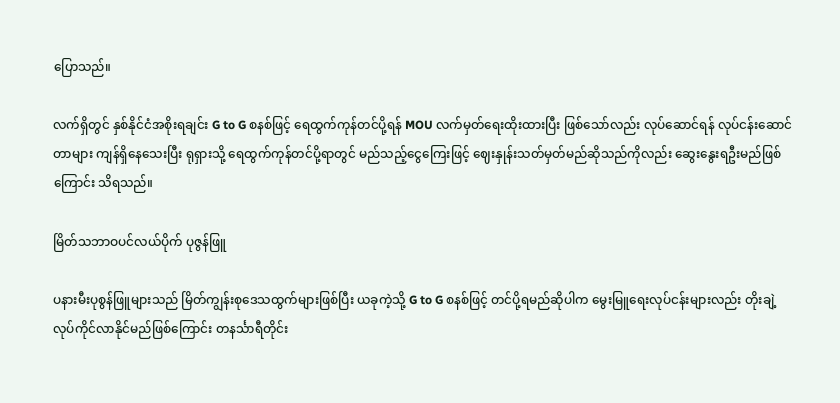ပြောသည်။

လက်ရှိတွင် နှစ်နိုင်ငံအစိုးရချင်း G to G စနစ်ဖြင့် ရေထွက်ကုန်တင်ပို့ရန် MOU လက်မှတ်ရေးထိုးထားပြီး ဖြစ်သော်လည်း လုပ်ဆောင်ရန် လုပ်ငန်းဆောင်တာများ ကျန်ရှိနေသေးပြီး ရုရှားသို့ ရေထွက်ကုန်တင်ပို့ရာတွင် မည်သည့်ငွေကြေးဖြင့် ဈေးနှုန်းသတ်မှတ်မည်ဆိုသည်ကိုလည်း ဆွေးနွေးရဦးမည်ဖြစ်ကြောင်း သိရသည်။

မြိတ်သဘာဝပင်လယ်ပိုက် ပုဇွန်ဖြူ

ပနားမီးပုစွန်ဖြူများသည် မြိတ်ကျွန်းစုဒေသထွက်များဖြစ်ပြီး ယခုကဲ့သို့ G to G စနစ်ဖြင့် တင်ပို့ရမည်ဆိုပါက မွေးမြူရေးလုပ်ငန်းများလည်း တိုးချဲ့လုပ်ကိုင်လာနိုင်မည်ဖြစ်ကြောင်း တနင်္သာရီတိုင်း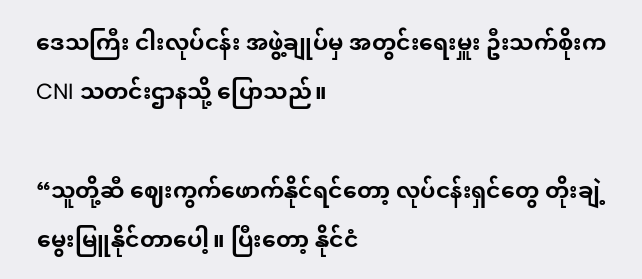ဒေသကြီး ငါးလုပ်ငန်း အဖွဲ့ချုပ်မှ အတွင်းရေးမှူး ဦးသက်စိုးက CNI သတင်းဌာနသို့ ပြောသည်။

“သူတို့ဆီ ဈေးကွက်ဖောက်နိုင်ရင်တော့ လုပ်ငန်းရှင်တွေ တိုးချဲ့မွေးမြူနိုင်တာပေါ့။ ပြီးတော့ နိုင်ငံ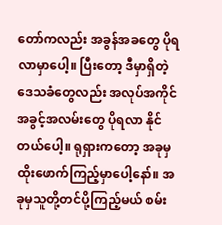တော်ကလည်း အခွန်အခတွေ ပိုရလာမှာပေါ့။ ပြီးတော့ ဒီမှာရှိတဲ့ ဒေသခံတွေလည်း အလုပ်အကိုင်အခွင့်အလမ်းတွေ ပိုရလာ နိုင်တယ်ပေါ့။ ရုရှားကတော့ အခုမှ ထိုးဖောက်ကြည့်မှာပေါ့နော်။ အခုမှသူတို့တင်ပို့ကြည့်မယ် စမ်း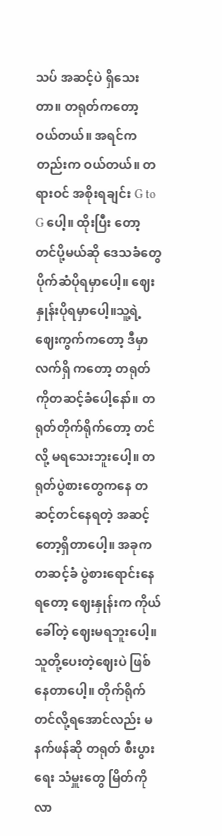သပ် အဆင့်ပဲ ရှိသေးတာ။ တရုတ်ကတော့ ဝယ်တယ်။ အရင်ကတည်းက ဝယ်တယ်။ တရားဝင် အစိုးရချင်း G to G ပေါ့။ ထိုးပြီး တော့ တင်ပို့မယ်ဆို ဒေသခံတွေ ပိုက်ဆံပိုရမှာပေါ့။ ဈေးနှုန်းပိုရမှာပေါ့။သူ့ရဲ့ ဈေးကွက်ကတော့ ဒီမှာ လက်ရှိ ကတော့ တရုတ်ကိုတဆင့်ခံပေါ့နော်။ တရုတ်တိုက်ရိုက်တော့ တင်လို့ မရသေးဘူးပေါ့။ တရုတ်ပွဲစားတွေကနေ တဆင့်တင်နေရတဲ့ အဆင့်တော့ရှိတာပေါ့။ အခုက တဆင့်ခံ ပွဲစားရောင်းနေရတော့ ဈေးနှုန်းက ကိုယ်ခေါ်တဲ့ ဈေးမရဘူးပေါ့။ သူတို့ပေးတဲ့ဈေးပဲ ဖြစ်နေတာပေါ့။ တိုက်ရိုက် တင်လို့ရအောင်လည်း မနက်ဖန်ဆို တရုတ် စီးပွားရေး သံမှူးတွေ မြိတ်ကိုလာ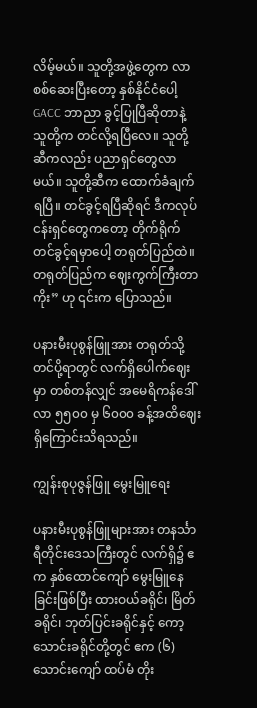လိမ့်မယ်။ သူတို့အဖွဲ့တွေက လာစစ်ဆေးပြီးတော့ နှစ်နိုင်ငံပေါ့ GACC ဘာညာ ခွင့်ပြုပြီဆိုတာနဲ့ သူတို့က တင်လို့ရပြီလေ။ သူတို့ဆီကလည်း ပညာရှင်တွေလာမယ်။ သူတို့ဆီက ထောက်ခံချက် ရပြီ။ တင်ခွင့်ရပြီဆိုရင် ဒီကလုပ်ငန်းရှင်တွေကတော့ တိုက်ရိုက်တင်ခွင့်ရမှာပေါ့ တရုတ်ပြည်ထဲ။ တရုတ်ပြည်က ဈေးကွက်ကြီးတာကိုး” ဟု ၎င်းက ပြောသည်။

ပနားမီးပုစွန်ဖြူအား တရုတ်သို့ တင်ပို့ရာတွင် လက်ရှိပေါက်ဈေးမှာ တစ်တန်လျှင် အမေရိကန်ဒေါ်လာ ၅၅၀၀ မှ ၆၀၀၀ ခန့်အထိဈေးရှိကြောင်းသိရသည်။

ကျွန်းစုပုဇွန်ဖြူ မွေးမြူရေး

ပနားမီးပုစွန်ဖြူများအား တနင်္သာရီတိုင်းဒေသကြီးတွင် လက်ရှိ၌ ဧက နှစ်ထောင်ကျော် မွေးမြူနေခြင်းဖြစ်ပြီး ထားဝယ်ခရိုင်၊ မြိတ်ခရိုင်၊ ဘုတ်ပြင်းခရိုင်နှင့် ကော့သောင်းခရိုင်တို့တွင် ဧက (၆) သောင်းကျော် ထပ်မံ တိုး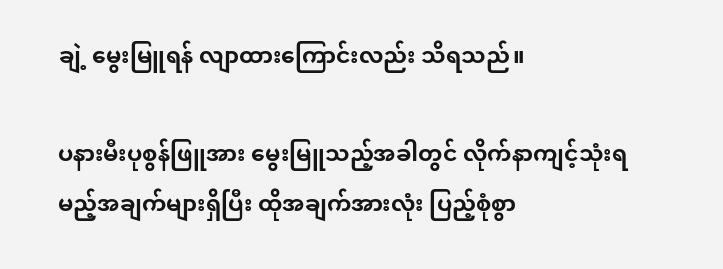ချဲ့ မွေးမြူရန် လျာထားကြောင်းလည်း သိရသည်။

ပနားမီးပုစွန်ဖြူအား မွေးမြူသည့်အခါတွင် လိုက်နာကျင့်သုံးရမည့်အချက်များရှိပြီး ထိုအချက်အားလုံး ပြည့်စုံစွာ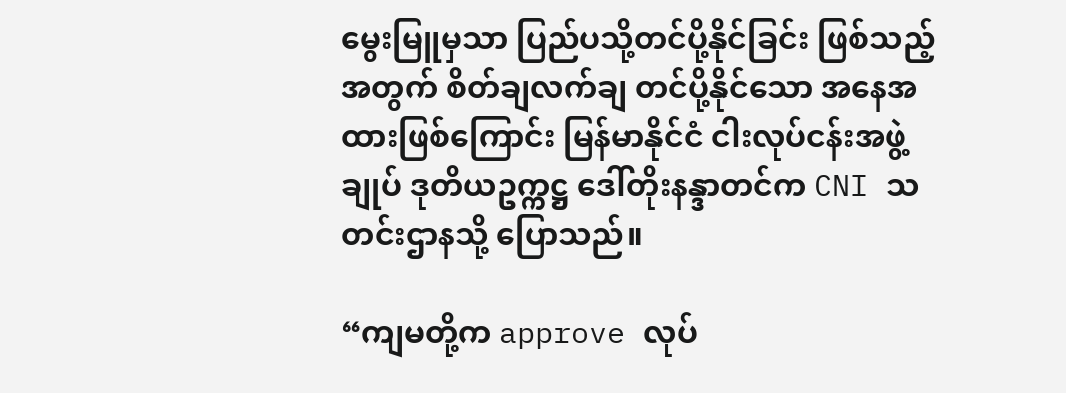မွေးမြူမှသာ ပြည်ပသို့တင်ပို့နိုင်ခြင်း ဖြစ်သည့်အတွက် စိတ်ချလက်ချ တင်ပို့နိုင်သော အနေအထားဖြစ်ကြောင်း မြန်မာနိုင်ငံ ငါးလုပ်ငန်းအဖွဲ့ချုပ် ဒုတိယဥက္ကဋ္ဌ ဒေါ်တိုးနန္ဒာတင်က CNI သတင်းဌာနသို့ ပြောသည်။

“ကျမတို့က approve လုပ်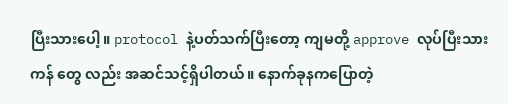ပြီးသားပေါ့။ protocol နဲ့ပတ်သက်ပြီးတော့ ကျမတို့ approve လုပ်ပြီးသား ကန် တွေ လည်း အဆင်သင့်ရှိပါတယ်။ နောက်ခုနကပြောတဲ့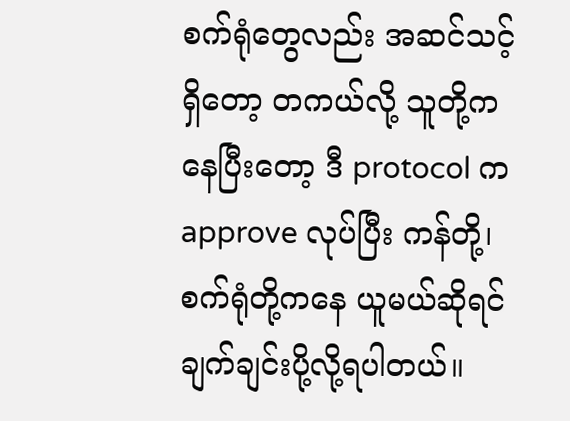စက်ရုံတွေလည်း အဆင်သင့်ရှိတော့ တကယ်လို့ သူတို့က နေပြီးတော့ ဒီ protocol က approve လုပ်ပြီး ကန်တို့၊ စက်ရုံတို့ကနေ ယူမယ်ဆိုရင် ချက်ချင်းပို့လို့ရပါတယ်။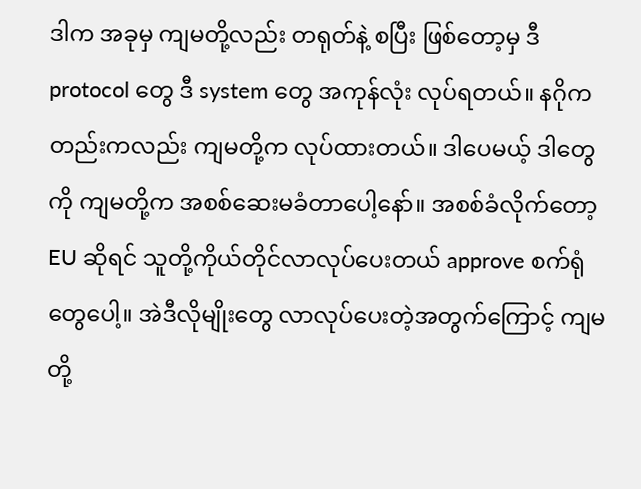ဒါက အခုမှ ကျမတို့လည်း တရုတ်နဲ့ စပြီး ဖြစ်တော့မှ ဒီ protocol တွေ ဒီ system တွေ အကုန်လုံး လုပ်ရတယ်။ နဂိုကတည်းကလည်း ကျမတို့က လုပ်ထားတယ်။ ဒါပေမယ့် ဒါတွေကို ကျမတို့က အစစ်ဆေးမခံတာပေါ့နော်။ အစစ်ခံလိုက်တော့ EU ဆိုရင် သူတို့ကိုယ်တိုင်လာလုပ်ပေးတယ် approve စက်ရုံတွေပေါ့။ အဲဒီလိုမျိုးတွေ လာလုပ်ပေးတဲ့အတွက်ကြောင့် ကျမတို့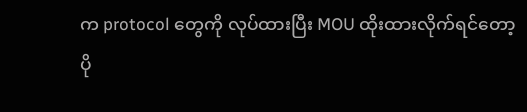က protocol တွေကို လုပ်ထားပြီး MOU ထိုးထားလိုက်ရင်တော့ ပို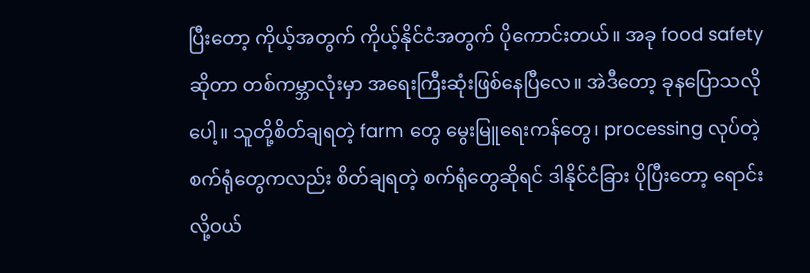ပြီးတော့ ကိုယ့်အတွက် ကိုယ့်နိုင်ငံအတွက် ပိုကောင်းတယ်။ အခု food safety ဆိုတာ တစ်ကမ္ဘာလုံးမှာ အရေးကြီးဆုံးဖြစ်နေပြီလေ။ အဲဒီတော့ ခုနပြောသလိုပေါ့။ သူတို့စိတ်ချရတဲ့ farm တွေ မွေးမြူရေးကန်တွေ၊ processing လုပ်တဲ့ စက်ရုံတွေကလည်း စိတ်ချရတဲ့ စက်ရုံတွေဆိုရင် ဒါနိုင်ငံခြား ပိုပြီးတော့ ရောင်းလို့ဝယ်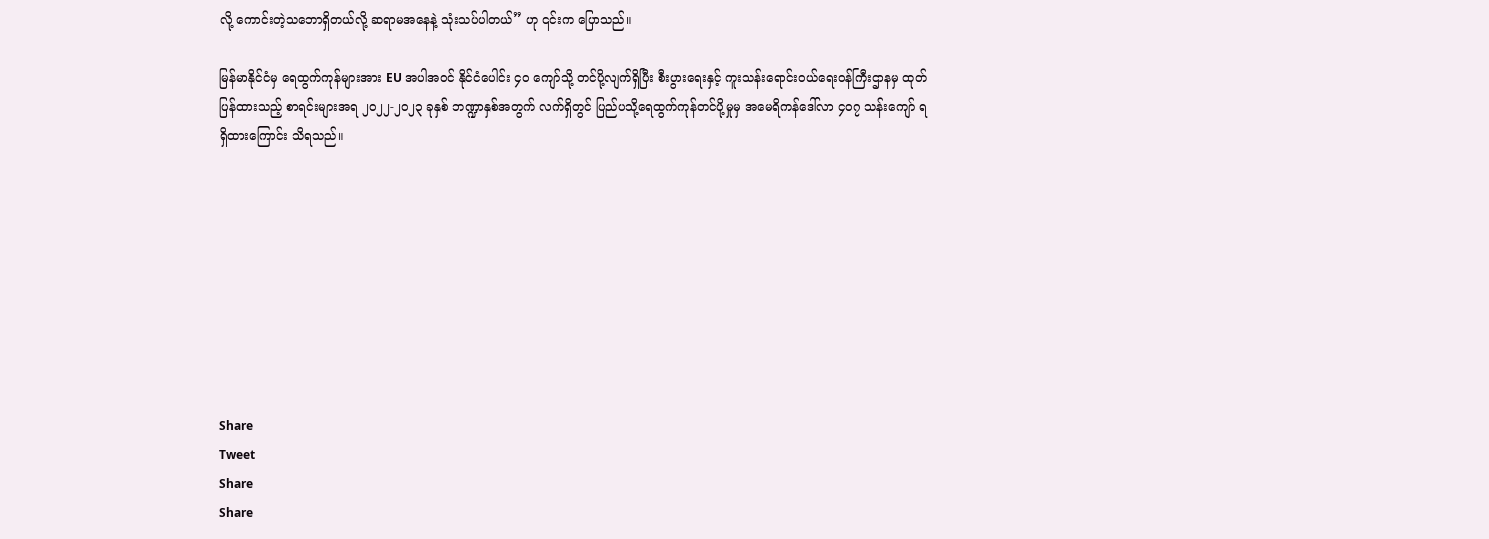လို့ ကောင်းတဲ့သဘောရှိတယ်လို့ ဆရာမအနေနဲ့ သုံးသပ်ပါတယ်” ဟု ၎င်းက ပြောသည်။

မြန်မာနိုင်ငံမှ ရေထွက်ကုန်များအား EU အပါအဝင် နိုင်ငံပေါင်း ၄၀ ကျော်သို့ တင်ပို့လျက်ရှိပြီး စီးပွားရေးနှင့် ကူးသန်းရောင်းဝယ်ရေးဝန်ကြီးဌာနမှ ထုတ်ပြန်ထားသည့် စာရင်းများအရ ၂၀၂၂-၂၀၂၃ ခုနှစ် ဘဏ္ဍာနှစ်အတွက် လက်ရှိတွင် ပြည်ပသို့ရေထွက်ကုန်တင်ပို့မှုမှ အမေရိကန်ဒေါ်လာ ၄၀၇ သန်းကျော် ရရှိထားကြောင်း သိရသည်။









Share
Tweet
Share
Share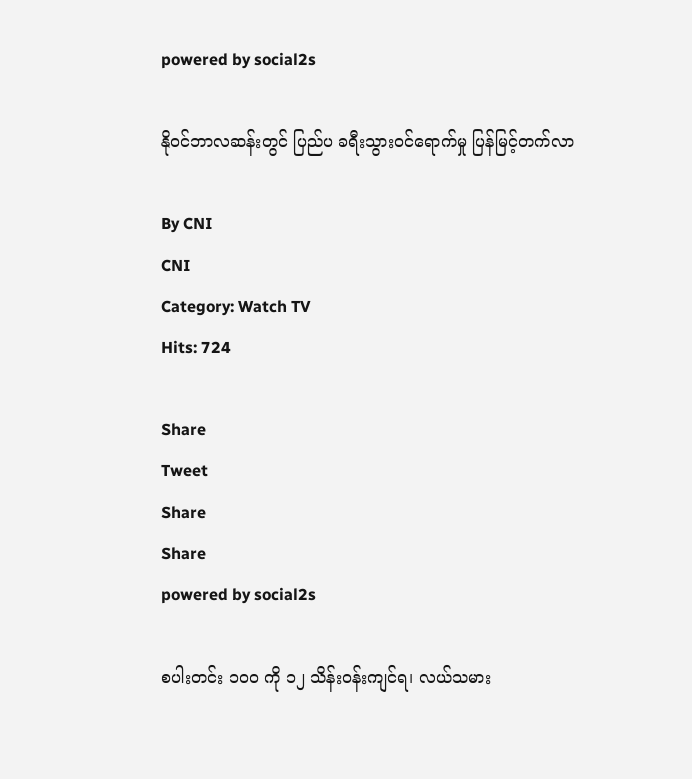powered by social2s

နိုဝင်ဘာလဆန်းတွင် ပြည်ပ ခရီးသွားဝင်ရောက်မှု ပြန်မြင့်တက်လာ

By CNI
CNI
Category: Watch TV
Hits: 724

Share
Tweet
Share
Share
powered by social2s

စပါးတင်း ၁၀၀ ကို ၁၂ သိန်းဝန်းကျင်ရ၊ လယ်သမား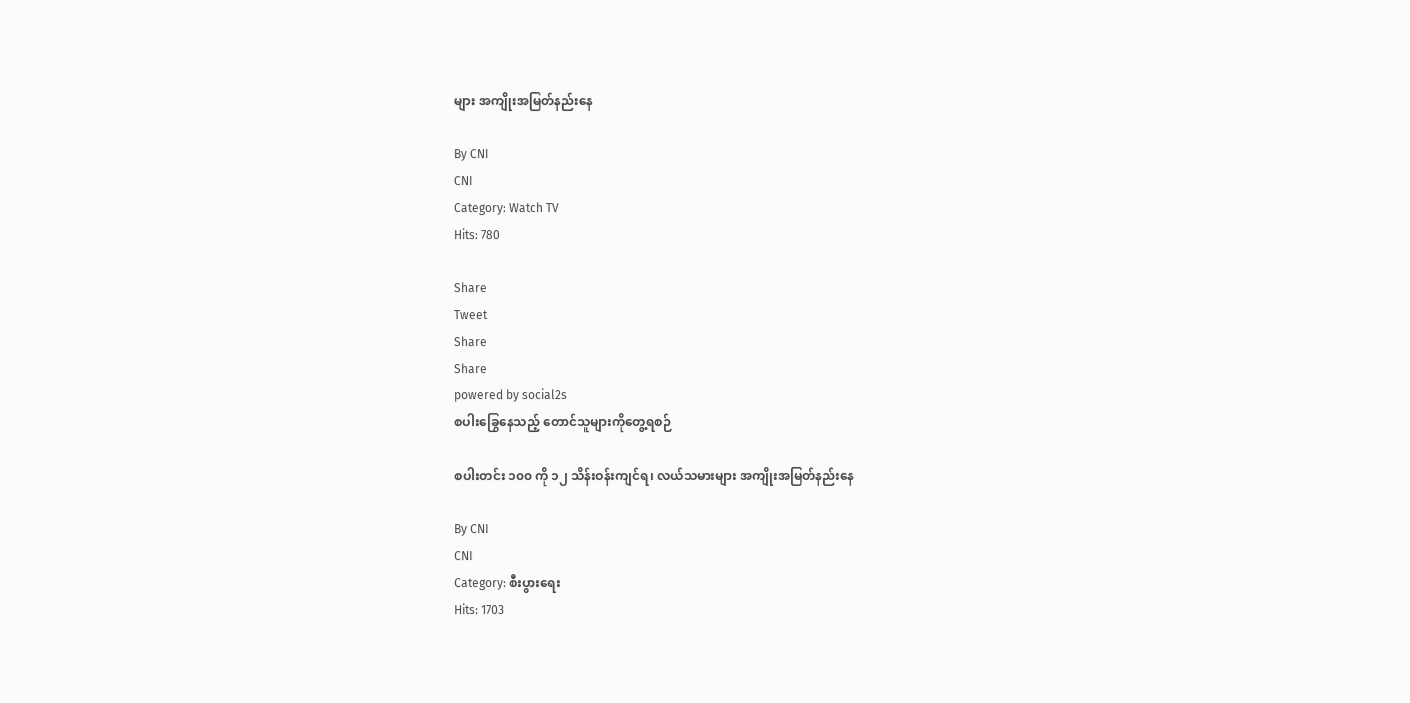များ အကျိုးအမြတ်နည်းနေ

By CNI
CNI
Category: Watch TV
Hits: 780

Share
Tweet
Share
Share
powered by social2s
စပါးခြွေနေသည့် တောင်သူများကိုတွေ့ရစဉ်

စပါးတင်း ၁၀၀ ကို ၁၂ သိန်းဝန်းကျင်ရ၊ လယ်သမားများ အကျိုးအမြတ်နည်းနေ

By CNI
CNI
Category: စီးပွားရေး
Hits: 1703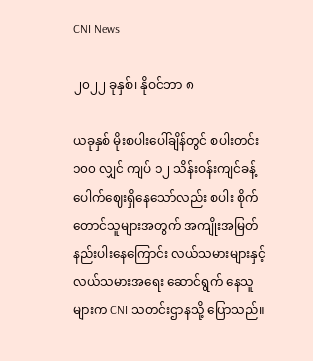CNI News

၂၀၂၂ ခုနှစ်၊ နိုဝင်ဘာ ၈

ယခုနှစ် မိုးစပါးပေါ်ချိန်တွင် စပါးတင်း ၁၀၀ လျှင် ကျပ် ၁၂ သိန်းဝန်းကျင်ခန့် ပေါက်ဈေးရှိနေသော်လည်း စပါး စိုက်တောင်သူများအတွက် အကျိုးအမြတ် နည်းပါးနေကြောင်း လယ်သမားများနှင့် လယ်သမားအရေး ဆောင်ရွက် နေသူများက CNI သတင်းဌာနသို့ ပြောသည်။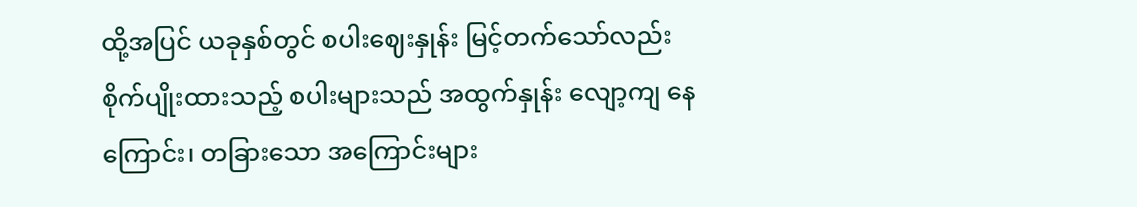ထို့အပြင် ယခုနှစ်တွင် စပါးဈေးနှုန်း မြင့်တက်သော်လည်း စိုက်ပျိုးထားသည့် စပါးများသည် အထွက်နှုန်း လျော့ကျ နေကြောင်း၊ တခြားသော အကြောင်းများ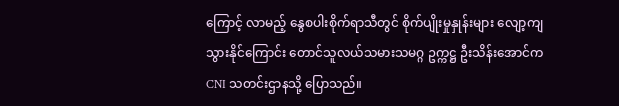ကြောင့် လာမည့် နွေစပါးစိုက်ရာသီတွင် စိုက်ပျိုးမှုနှုန်းများ လျော့ကျ သွားနိုင်ကြောင်း တောင်သူလယ်သမားသမဂ္ဂ ဥက္ကဋ္ဌ ဦးသိန်းအောင်က CNI သတင်းဌာနသို့ ပြောသည်။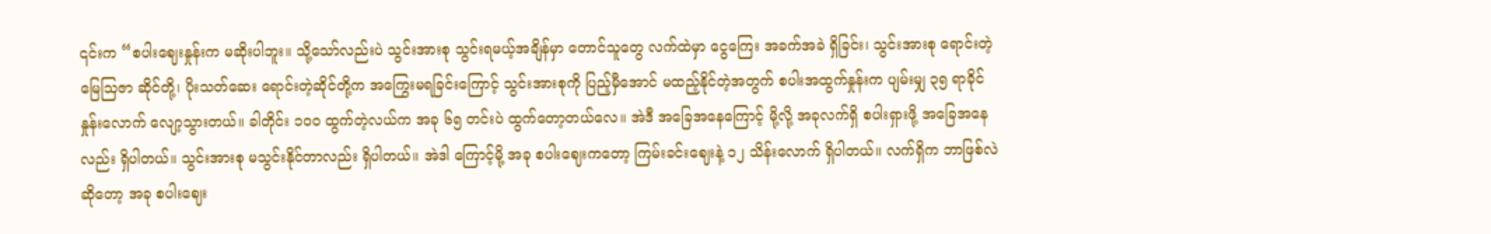၎င်းက “စပါးဈေးနှုန်းက မဆိုးပါဘူး။ သို့သော်လည်းပဲ သွင်းအားစု သွင်းရမယ့်အချိန်မှာ တောင်သူတွေ လက်ထဲမှာ ငွေကြေး အခက်အခဲ ရှိခြင်း၊ သွင်းအားစု ရောင်းတဲ့မြေသြဇာ ဆိုင်တို့၊ ပိုးသတ်ဆေး ရောင်းတဲ့ဆိုင်တို့က အကြွေးမရခြင်းကြောင့် သွင်းအားစုကို ပြည့်မှီအောင် မထည့်နိုင်တဲ့အတွက် စပါးအထွက်နှုန်းက ပျမ်းမျှ ၃၅ ရာခိုင်နှုန်းလောက် လျော့သွားတယ်။ ခါတိုင်း ၁၀၀ ထွက်တဲ့လယ်က အခု ၆၅ တင်းပဲ ထွက်တော့တယ်လေ။ အဲဒီ အခြေအနေကြောင့် မို့လို့ အခုလက်ရှိ စပါးရှားဖို့ အခြေအနေလည်း ရှိပါတယ်။ သွင်းအားစု မသွင်းနိုင်တာလည်း ရှိပါတယ်။ အဲဒါ ကြောင့်မို့ အခု စပါးဈေးကတော့ ကြမ်းခင်းဈေးနဲ့ ၁၂ သိန်းလောက် ရှိပါတယ်။ လက်ရှိက ဘာဖြစ်လဲဆိုတော့ အခု စပါးဈေး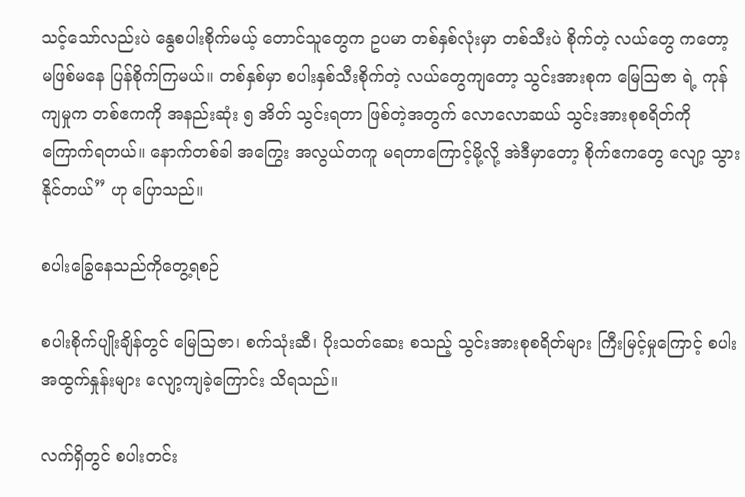သင့်သော်လည်းပဲ နွေစပါးစိုက်မယ့် တောင်သူတွေက ဥပမာ တစ်နှစ်လုံးမှာ တစ်သီးပဲ စိုက်တဲ့ လယ်တွေ ကတော့ မဖြစ်မနေ ပြန်စိုက်ကြမယ်။ တစ်နှစ်မှာ စပါးနှစ်သီးစိုက်တဲ့ လယ်တွေကျတော့ သွင်းအားစုက မြေဩဇာ ရဲ့ ကုန်ကျမှုက တစ်ဧကကို အနည်းဆုံး ၅ အိတ် သွင်းရတာ ဖြစ်တဲ့အတွက် လောလောဆယ် သွင်းအားစုစရိတ်ကို ကြောက်ရတယ်။ နောက်တစ်ခါ အကြွေး အလွယ်တကူ မရတာကြောင့်မို့လို့ အဲဒီမှာတော့ စိုက်ဧကတွေ လျော့ သွား နိုင်တယ်” ဟု ပြောသည်။

စပါးခြွေနေသည်ကိုတွေ့ရစဉ်

စပါးစိုက်ပျိုးချိန်တွင် မြေဩဇာ၊ စက်သုံးဆီ၊ ပိုးသတ်ဆေး စသည့် သွင်းအားစုစရိတ်များ ကြီးမြင့်မှုကြောင့် စပါး အထွက်နှုန်းများ လျော့ကျခဲ့ကြောင်း သိရသည်။

လက်ရှိတွင် စပါးတင်း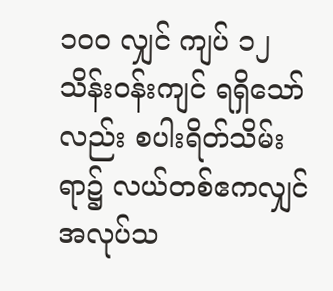၁၀၀ လျှင် ကျပ် ၁၂ သိန်းဝန်းကျင် ရရှိသော်လည်း စပါးရိတ်သိမ်းရာ၌ လယ်တစ်ဧကလျှင် အလုပ်သ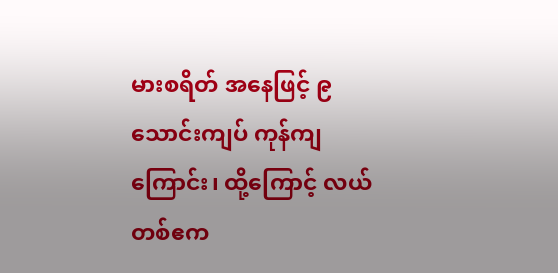မားစရိတ် အနေဖြင့် ၉ သောင်းကျပ် ကုန်ကျကြောင်း၊ ထို့ကြောင့် လယ်တစ်ဧက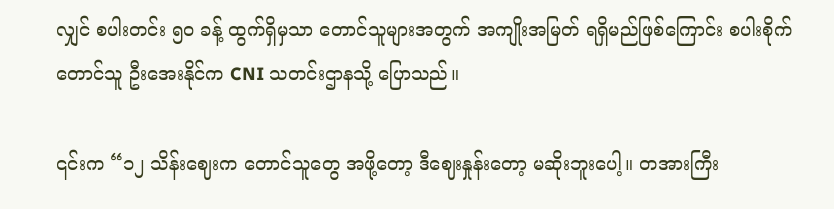လျှင် စပါးတင်း ၅၀ ခန့် ထွက်ရှိမှသာ တောင်သူများအတွက် အကျိုးအမြတ် ရရှိမည်ဖြစ်ကြောင်း စပါးစိုက်တောင်သူ ဦးအေးနိုင်က CNI သတင်းဌာနသို့ ပြောသည်။

၎င်းက “၁၂ သိန်းဈေးက တောင်သူတွေ အဖို့တော့ ဒီဈေးနှုန်းတော့ မဆိုးဘူးပေါ့။ တအားကြီး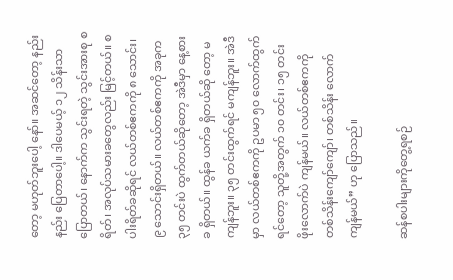တော့ မဟုတ်ဘူးပေါ့ နော်။ အဆင်တော့ နည်းနည်း ပြေတာပေါ့။ ဒါပေမယ့် ၁၂ သိန်းသာ ပြောတယ်၊ နောက်က သွင်းရတဲ့ သွင်းအားစု စရိတ်၊ အလုပ်သမားခတွေလည်း မြင့်တယ်။ စပါးရိတ်ခဆိုရင် လယ်တစ်ဧကကို ၈ သောင်း၊ ၉ သောင်းရှိတယ်။ လယ်တစ်ဧကကို အခုက ၃၅ တင်းပဲ ထွက်တယ်ဆိုတော့ အဲဒီမှာ နေ့စားခ ရှိတယ်။ ထွန်ခ ယက်ခ ရှိတယ်ဆို တော့ မကျန်ဘူး။ ၃၅ တင်းထွက်ရင် မကျန်ဘူး။ အဲဒီမှာ လယ်တစ်ဧကကို ဥပမာ ၅၀ လောက်ထွက်ရင်‌တော့ သူတို့အတွက် ၁၀ တင်း၊ ၁၅ တင်း ဖိုးလောက်ပဲ ကျန်မယ်။ လယ်တစ်ဧကကို တစ်သိန်းကျော်ကျော်၊ တစ်သိန်း လောက် ကျန်မယ်” ဟု ပြောသည်။

ဆန်စပါးများကိုတွေ့ရစဉ်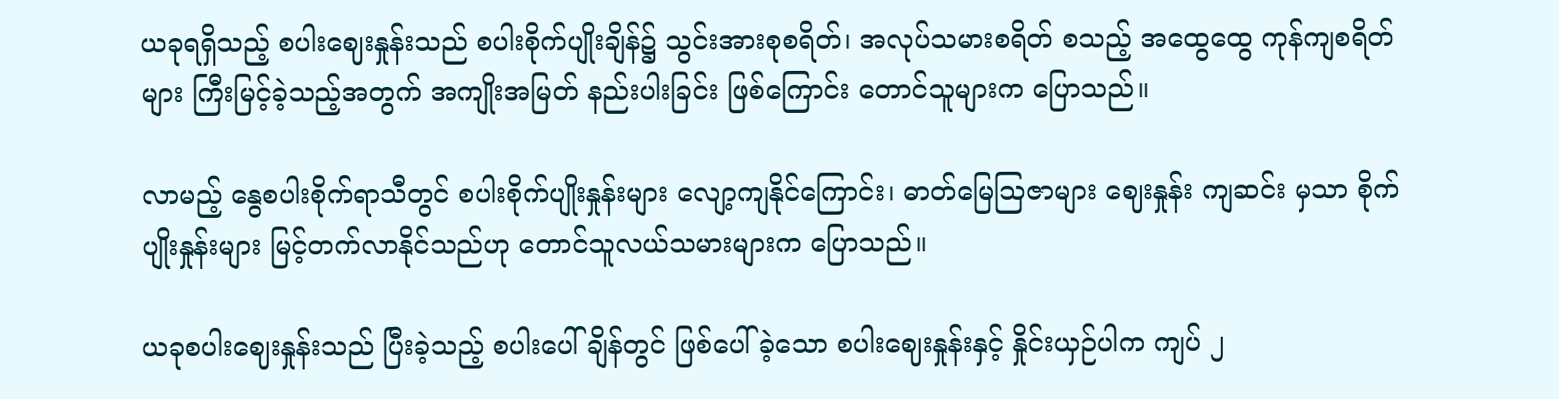ယခုရရှိသည့် စပါးဈေးနှုန်းသည် စပါးစိုက်ပျိုးချိန်၌ သွင်းအားစုစရိတ်၊ အလုပ်သမားစရိတ် စသည့် အထွေထွေ ကုန်ကျစရိတ်များ ကြီးမြင့်ခဲ့သည့်အတွက် အကျိုးအမြတ် နည်းပါးခြင်း ဖြစ်ကြောင်း တောင်သူများက ပြောသည်။

လာမည့် နွေစပါးစိုက်ရာသီတွင် စပါးစိုက်ပျိုးနှုန်းများ လျော့ကျနိုင်ကြောင်း၊ ဓာတ်မြေဩဇာများ ဈေးနှုန်း ကျဆင်း မှသာ စိုက်ပျိုးနှုန်းများ မြင့်တက်လာနိုင်သည်ဟု တောင်သူလယ်သမားများက ပြောသည်။

ယခုစပါးဈေးနှုန်းသည် ပြီးခဲ့သည့် စပါးပေါ်ချိန်တွင် ဖြစ်ပေါ်ခဲ့သော စပါးဈေးနှုန်းနှင့် နှိုင်းယှဉ်ပါက ကျပ် ၂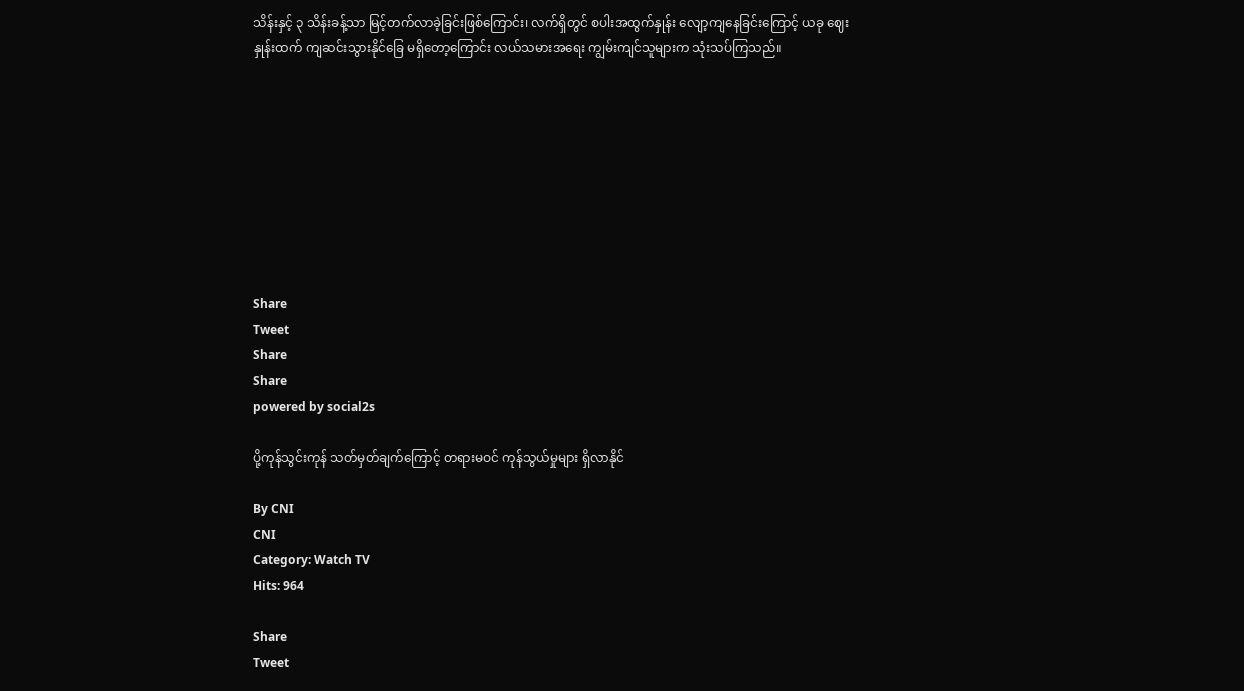သိန်းနှင့် ၃ သိန်းခန့်သာ မြင့်တက်လာခဲ့ခြင်းဖြစ်ကြောင်း၊ လက်ရှိတွင် စပါးအထွက်နှုန်း လျော့ကျနေခြင်းကြောင့် ယခု ဈေးနှုန်းထက် ကျဆင်းသွားနိုင်ခြေ မရှိတော့ကြောင်း လယ်သမားအရေး ကျွမ်းကျင်သူများက သုံးသပ်ကြသည်။









Share
Tweet
Share
Share
powered by social2s

ပို့ကုန်သွင်းကုန် သတ်မှတ်ချက်ကြောင့် တရားမဝင် ကုန်သွယ်မှုများ ရှိလာနိုင်

By CNI
CNI
Category: Watch TV
Hits: 964

Share
Tweet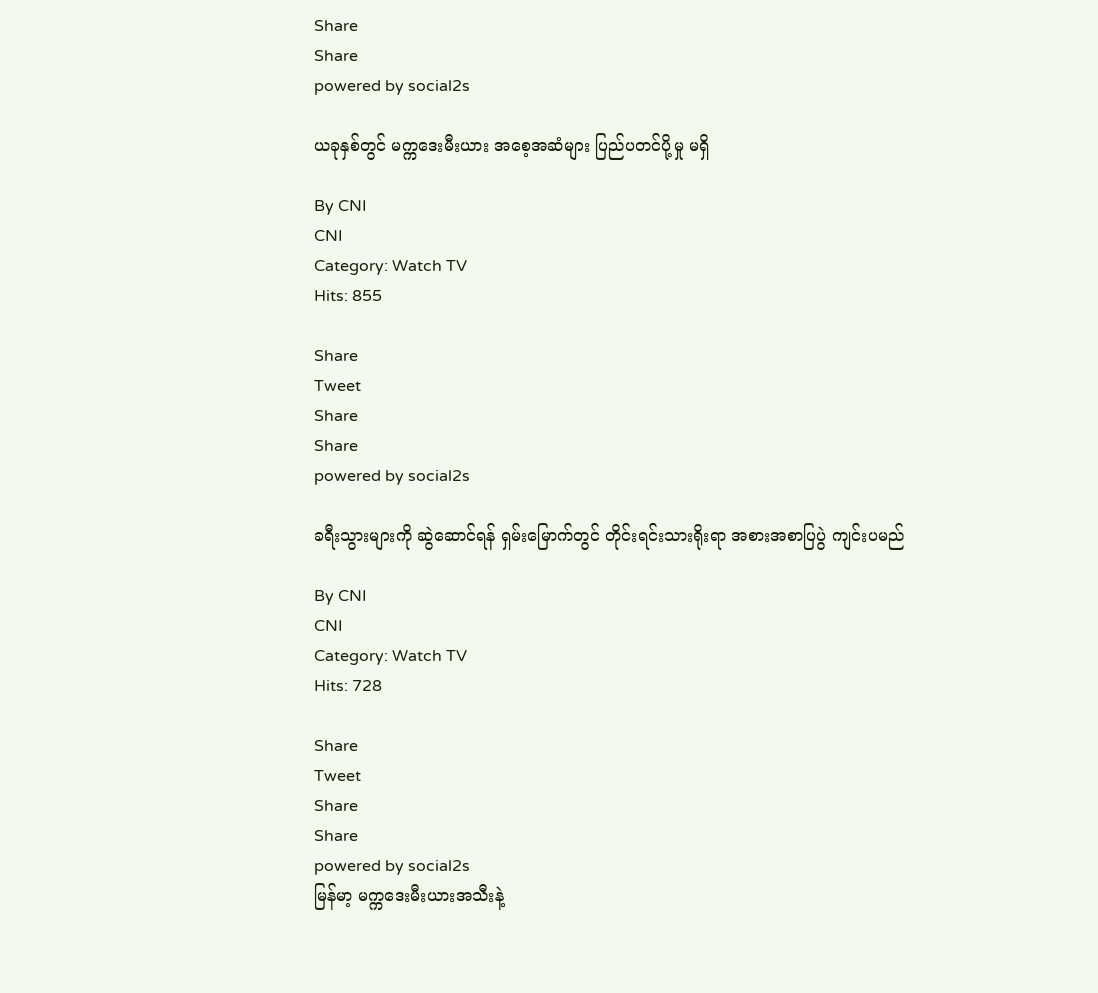Share
Share
powered by social2s

ယခုနှစ်တွင် မက္ကဒေးမီးယား အစေ့အဆံများ ပြည်ပတင်ပို့မှု မရှိ

By CNI
CNI
Category: Watch TV
Hits: 855

Share
Tweet
Share
Share
powered by social2s

ခရီးသွားများကို ဆွဲဆောင်ရန် ရှမ်းမြောက်တွင် တိုင်းရင်းသားရိုးရာ အစားအစာပြပွဲ ကျင်းပမည်

By CNI
CNI
Category: Watch TV
Hits: 728

Share
Tweet
Share
Share
powered by social2s
မြန်မာ့ မက္ကဒေးမီးယားအသီးနဲ့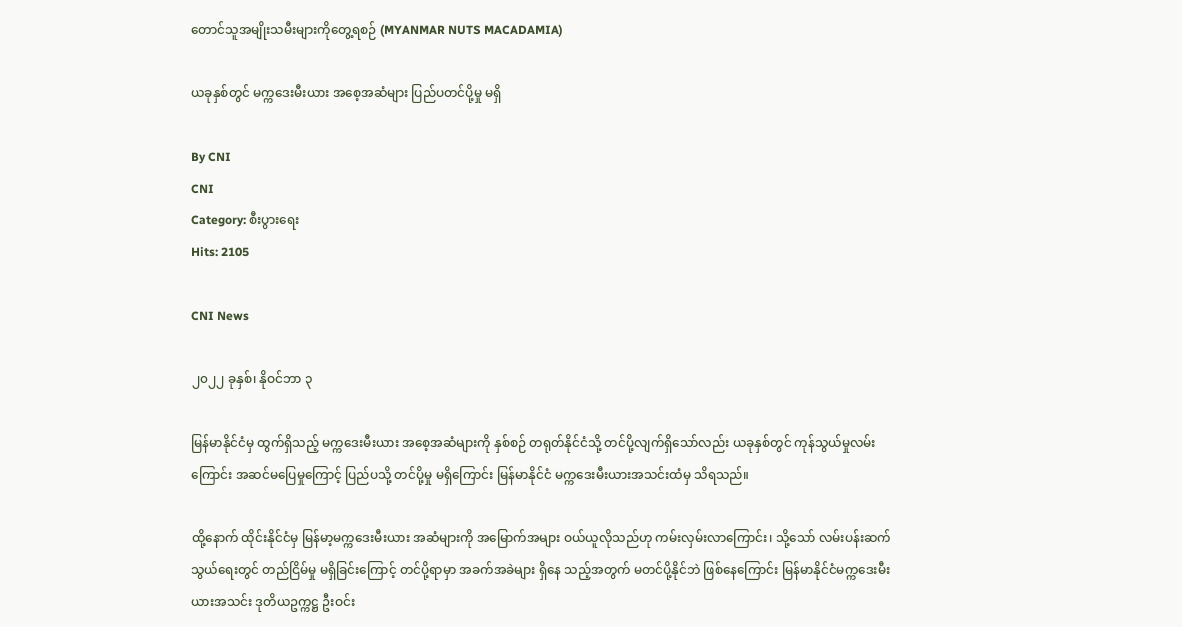တောင်သူအမျိုးသမီးများကိုတွေ့ရစဉ် (MYANMAR NUTS MACADAMIA)

ယခုနှစ်တွင် မက္ကဒေးမီးယား အစေ့အဆံများ ပြည်ပတင်ပို့မှု မရှိ

By CNI
CNI
Category: စီးပွားရေး
Hits: 2105

CNI News

၂၀၂၂ ခုနှစ်၊ နိုဝင်ဘာ ၃

မြန်မာနိုင်ငံမှ ထွက်ရှိသည့် မက္ကဒေးမီးယား အစေ့အဆံများကို နှစ်စဉ် တရုတ်နိုင်ငံသို့ တင်ပို့လျက်ရှိသော်လည်း ယခုနှစ်တွင် ကုန်သွယ်မှုလမ်းကြောင်း အဆင်မပြေမှုကြောင့် ပြည်ပသို့ တင်ပို့မှု မရှိကြောင်း မြန်မာနိုင်ငံ မက္ကဒေးမီးယားအသင်းထံမှ သိရသည်။

ထို့နောက် ထိုင်းနိုင်ငံမှ မြန်မာ့မက္ကဒေးမီးယား အဆံများကို အမြောက်အများ ဝယ်ယူလိုသည်ဟု ကမ်းလှမ်းလာကြောင်း၊ သို့သော် လမ်းပန်းဆက်သွယ်ရေးတွင် တည်ငြိမ်မှု မရှိခြင်းကြောင့် တင်ပို့ရာမှာ အခက်အခဲများ ရှိနေ သည့်အတွက် မတင်ပို့နိုင်ဘဲ ဖြစ်နေကြောင်း မြန်မာနိုင်ငံမက္ကဒေးမီးယားအသင်း ဒုတိယဥက္ကဋ္ဌ ဦးဝင်း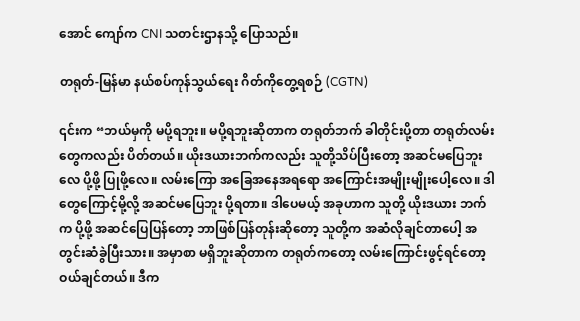အောင် ကျော်က CNI သတင်းဌာနသို့ ပြောသည်။

တရုတ်-မြန်မာ နယ်စပ်ကုန်သွယ်ရေး ဂိတ်ကိုတွေ့ရစဉ် (CGTN)

၎င်းက “ဘယ်မှကို မပို့ရဘူး။ မပို့ရဘူးဆိုတာက တရုတ်ဘက် ခါတိုင်းပို့တာ တရုတ်လမ်းတွေကလည်း ပိတ်တယ်။ ယိုးဒယားဘက်ကလည်း သူတို့သိပ်ပြီးတော့ အဆင်မပြေဘူးလေ ပို့ဖို့ ပြုဖို့လေ။ လမ်းကြော အခြေအနေအရရော အကြောင်းအမျိုးမျိုးပေါ့လေ။ ဒါတွေကြောင့်မို့လို့ အဆင်မပြေဘူး ပို့ရတာ။ ဒါပေမယ့် အခုဟာက သူတို့ ယိုးဒယား ဘက်က ပို့ဖို့ အဆင်ပြေပြန်တော့ ဘာဖြစ်ပြန်တုန်းဆိုတော့ သူတို့က အဆံလိုချင်တာပေါ့ အတွင်းဆံခွဲပြီးသား။ အမှာစာ မရှိဘူးဆိုတာက တရုတ်ကတော့ လမ်းကြောင်းဖွင့်ရင်တော့ ဝယ်ချင်တယ်။ ဒီက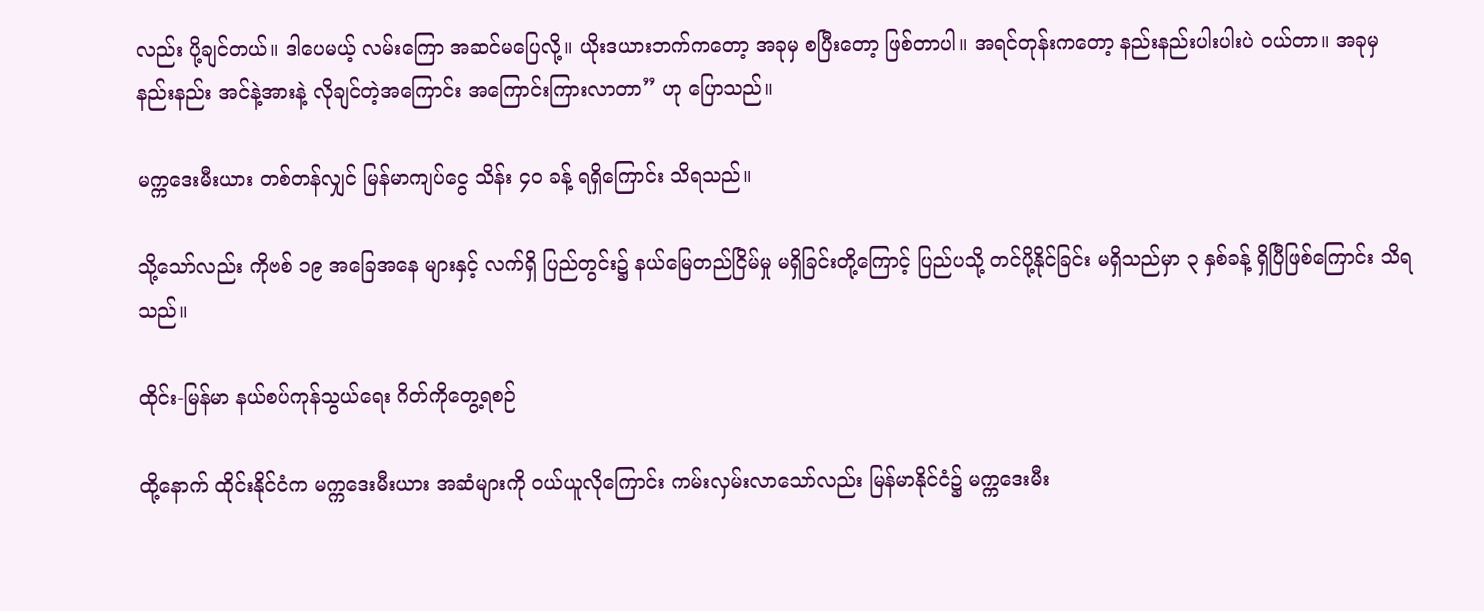လည်း ပို့ချင်တယ်။ ဒါပေမယ့် လမ်းကြော အဆင်မပြေလို့။ ယိုးဒယားဘက်ကတော့ အခုမှ စပြီးတော့ ဖြစ်တာပါ။ အရင်တုန်းကတော့ နည်းနည်းပါးပါးပဲ ဝယ်တာ။ အခုမှ နည်းနည်း အင်နဲ့အားနဲ့ လိုချင်တဲ့အကြောင်း အကြောင်းကြားလာတာ” ဟု ပြောသည်။

မက္ကဒေးမီးယား တစ်တန်လျှင် မြန်မာကျပ်ငွေ သိန်း ၄၀ ခန့် ရရှိကြောင်း သိရသည်။

သို့သော်လည်း ကိုဗစ် ၁၉ အခြေအနေ များနှင့် လက်ရှိ ပြည်တွင်း၌ နယ်မြေတည်ငြိမ်မှု မရှိခြင်းတို့ကြောင့် ပြည်ပသို့ တင်ပို့နိုင်ခြင်း မရှိသည်မှာ ၃ နှစ်ခန့် ရှိပြီဖြစ်ကြောင်း သိရသည်။

ထိုင်း-မြန်မာ နယ်စပ်ကုန်သွယ်ရေး ဂိတ်ကိုတွေ့ရစဉ်

ထို့နောက် ထိုင်းနိုင်ငံက မက္ကဒေးမီးယား အဆံများကို ဝယ်ယူလိုကြောင်း ကမ်းလှမ်းလာသော်လည်း မြန်မာနိုင်ငံ၌ မက္ကဒေးမီး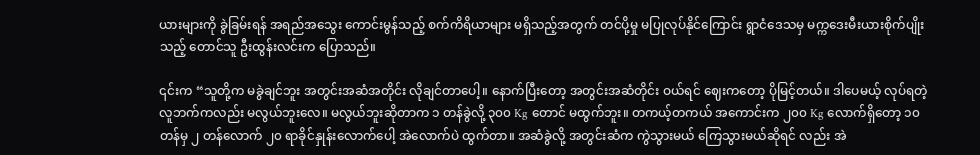ယားများကို ခွဲခြမ်းရန် အရည်အသွေး ကောင်းမွန်သည့် စက်ကိရိယာများ မရှိသည့်အတွက် တင်ပို့မှု မပြုလုပ်နိုင်ကြောင်း ရွာငံဒေသမှ မက္ကဒေးမီးယားစိုက်ပျိုးသည့် တောင်သူ ဦးထွန်းလင်းက ပြောသည်။

၎င်းက “သူတို့က မခွဲချင်ဘူး အတွင်းအဆံအတိုင်း လိုချင်တာပေါ့။ နောက်ပြီးတော့ အတွင်းအဆံတိုင်း ဝယ်ရင် ဈေးကတော့ ပိုမြင့်တယ်။ ဒါပေမယ့် လုပ်ရတဲ့ လူဘက်ကလည်း မလွယ်ဘူးလေ။ မလွယ်ဘူးဆိုတာက ၁ တန်ခွဲလို့ ၃၀၀ Kg တောင် မထွက်ဘူး။ တကယ့်တကယ် အကောင်းက ၂၀၀ Kg လောက်ရှိတော့ ၁၀ တန်မှ ၂ တန်လောက် ၂၀ ရာခိုင်နှုန်းလောက်ပေါ့ အဲလောက်ပဲ ထွက်တာ။ အဆံခွဲလို့ အတွင်းဆံက ကွဲသွားမယ် ကြေသွားမယ်ဆိုရင် လည်း အဲ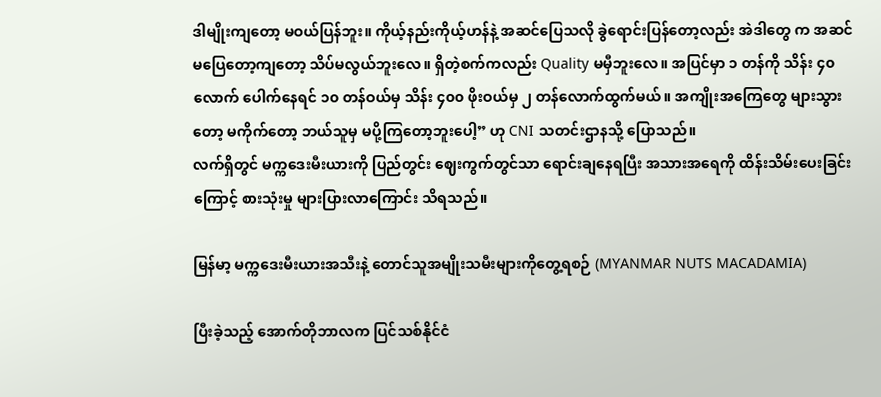ဒါမျိုးကျတော့ မဝယ်ပြန်ဘူး။ ကိုယ့်နည်းကိုယ့်ဟန်နဲ့ အဆင်ပြေသလို ခွဲရောင်းပြန်တော့လည်း အဲဒါတွေ က အဆင်မပြေတော့ကျတော့ သိပ်မလွယ်ဘူးလေ။ ရှိတဲ့စက်ကလည်း Quality မမှီဘူးလေ။ အပြင်မှာ ၁ တန်ကို သိန်း ၄၀ လောက် ပေါက်နေရင် ၁၀ တန်ဝယ်မှ သိန်း ၄၀၀ ဖိုးဝယ်မှ ၂ တန်လောက်ထွက်မယ်။ အကျိုးအကြေတွေ များသွားတော့ မကိုက်တော့ ဘယ်သူမှ မပို့ကြတော့ဘူးပေါ့” ဟု CNI သတင်းဌာနသို့ ပြောသည်။
လက်ရှိတွင် မက္ကဒေးမီးယားကို ပြည်တွင်း ဈေးကွက်တွင်သာ ရောင်းချနေရပြီး အသားအရေကို ထိန်းသိမ်းပေးခြင်း ကြောင့် စားသုံးမှု များပြားလာကြောင်း သိရသည်။

မြန်မာ့ မက္ကဒေးမီးယားအသီးနဲ့ တောင်သူအမျိုးသမီးများကိုတွေ့ရစဉ် (MYANMAR NUTS MACADAMIA)

ပြီးခဲ့သည့် အောက်တိုဘာလက ပြင်သစ်နိုင်ငံ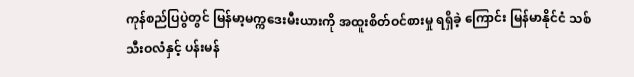ကုန်စည်ပြပွဲတွင် မြန်မာ့မက္ကဒေးမီးယားကို အထူးစိတ်ဝင်စားမှု ရရှိခဲ့ ကြောင်း မြန်မာနိုင်ငံ သစ်သီးဝလံနှင့် ပန်းမန်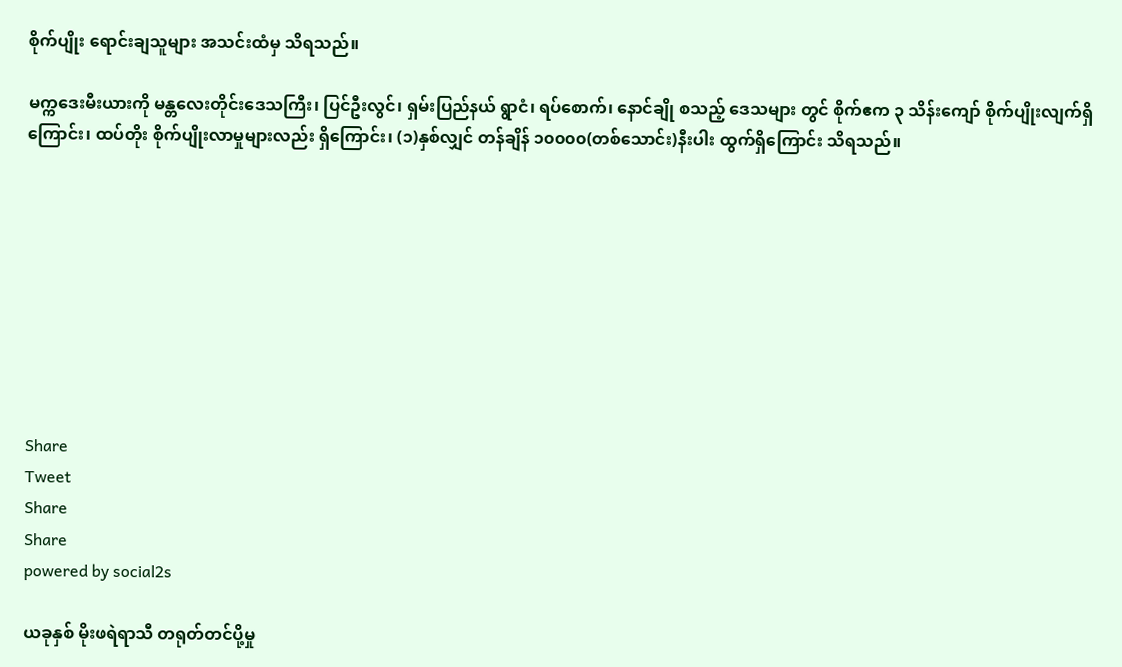စိုက်ပျိုး ရောင်းချသူများ အသင်းထံမှ သိရသည်။

မက္ကဒေးမီးယားကို မန္တလေးတိုင်းဒေသကြီး၊ ပြင်ဦးလွင်၊ ရှမ်းပြည်နယ် ရွာငံ၊ ရပ်စောက်၊ နောင်ချို စသည့် ဒေသများ တွင် စိုက်ဧက ၃ သိန်းကျော် စိုက်ပျိုးလျက်ရှိကြောင်း၊ ထပ်တိုး စိုက်ပျိုးလာမှုများလည်း ရှိကြောင်း၊ (၁)နှစ်လျှင် တန်ချိန် ၁၀၀၀၀(တစ်သောင်း)နီးပါး ထွက်ရှိကြောင်း သိရသည်။









Share
Tweet
Share
Share
powered by social2s

ယခုနှစ် မိုးဖရဲရာသီ တရုတ်တင်ပို့မှု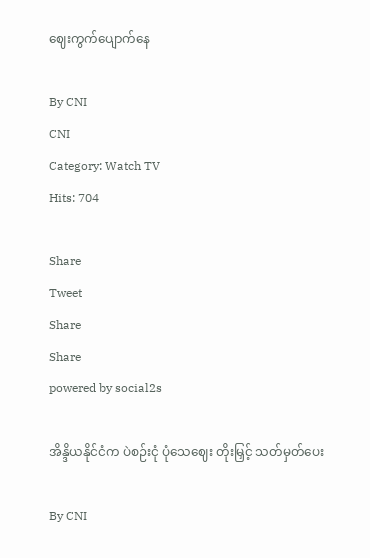ဈေးကွက်ပျောက်နေ

By CNI
CNI
Category: Watch TV
Hits: 704

Share
Tweet
Share
Share
powered by social2s

အိန္ဒိယနိုင်ငံက ပဲစဉ်းငုံ ပုံသေဈေး တိုးမြှင့် သတ်မှတ်ပေး

By CNI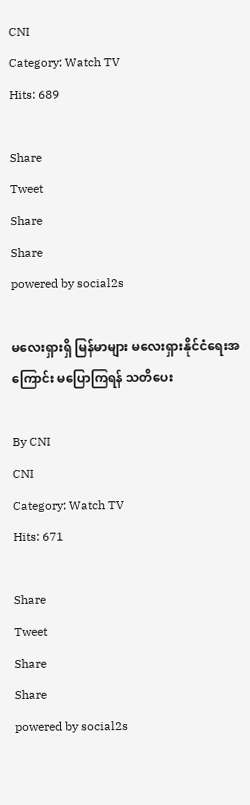CNI
Category: Watch TV
Hits: 689

Share
Tweet
Share
Share
powered by social2s

မလေးရှားရှိ မြန်မာများ မလေးရှားနိုင်ငံရေးအကြောင်း မပြောကြရန် သတိပေး

By CNI
CNI
Category: Watch TV
Hits: 671

Share
Tweet
Share
Share
powered by social2s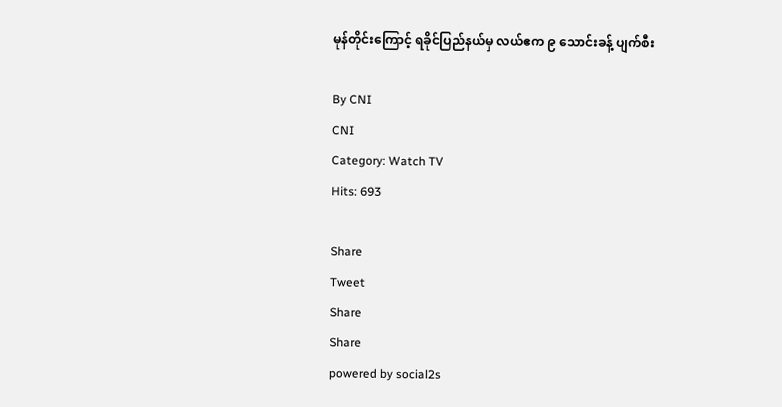မုန်တိုင်းကြောင့် ရခိုင်ပြည်နယ်မှ လယ်ဧက ၉ သောင်းခန့် ပျက်စီး

By CNI
CNI
Category: Watch TV
Hits: 693

Share
Tweet
Share
Share
powered by social2s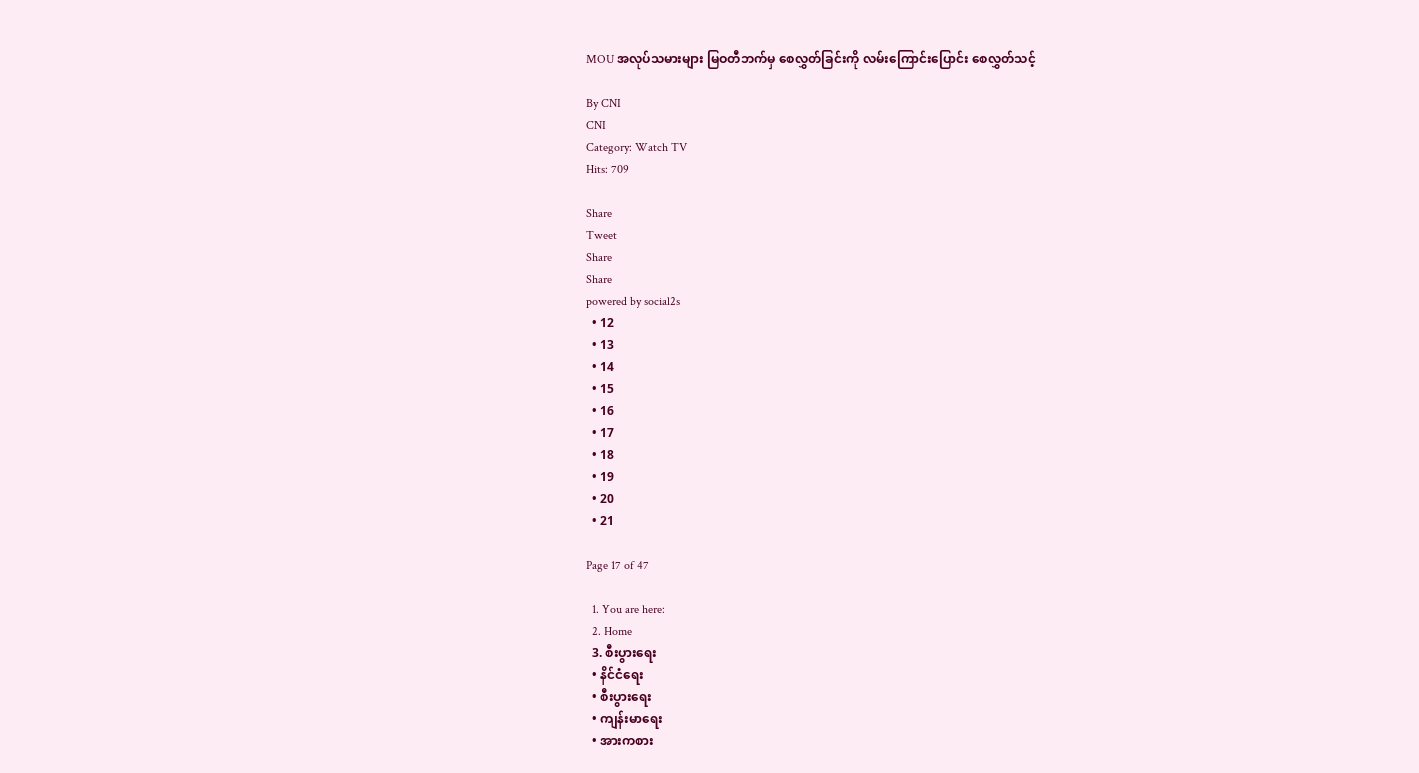MOU အလုပ်သမားများ မြဝတီဘက်မှ စေလွှတ်ခြင်းကို လမ်းကြောင်းပြောင်း စေလွှတ်သင့်

By CNI
CNI
Category: Watch TV
Hits: 709

Share
Tweet
Share
Share
powered by social2s
  • 12
  • 13
  • 14
  • 15
  • 16
  • 17
  • 18
  • 19
  • 20
  • 21

Page 17 of 47

  1. You are here:
  2. Home
  3. စီးပွားရေး
  • နိင်ငံရေး
  • စီးပွားရေး
  • ကျန်းမာရေး
  • အားကစား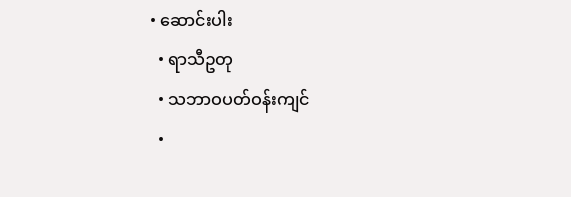• ဆောင်းပါး
  • ရာသီဥတု
  • သဘာဝပတ်ဝန်းကျင်
  •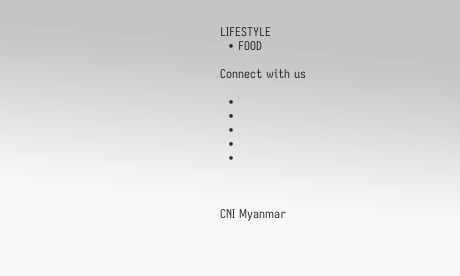LIFESTYLE
  • FOOD

Connect with us

  •
  •
  •
  •
  •



CNI Myanmar